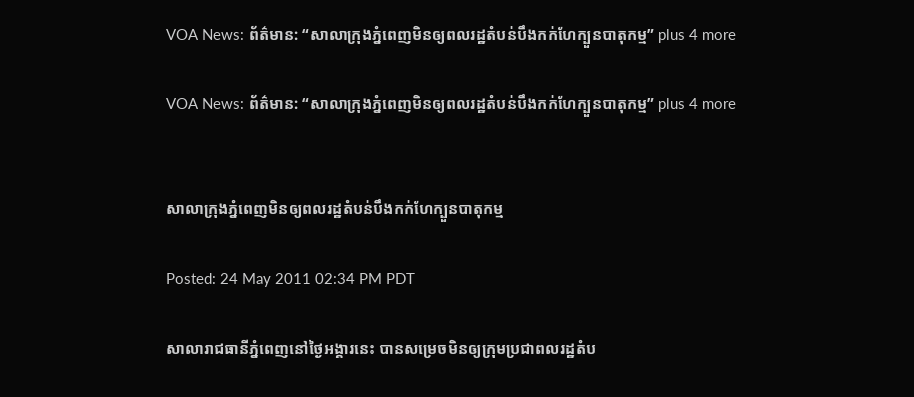VOA News: ព័ត៌មាន: “សាលាក្រុងភ្នំពេញមិនឲ្យពលរដ្ឋតំបន់បឹងកក់ហែក្បួនបាតុកម្ម” plus 4 more

VOA News: ព័ត៌មាន: “សាលាក្រុងភ្នំពេញមិនឲ្យពលរដ្ឋតំបន់បឹងកក់ហែក្បួនបាតុកម្ម” plus 4 more


សាលាក្រុងភ្នំពេញមិនឲ្យពលរដ្ឋតំបន់បឹងកក់ហែក្បួនបាតុកម្ម

Posted: 24 May 2011 02:34 PM PDT

សាលារាជធានីភ្នំពេញនៅថ្ងៃអង្គារនេះ បានសម្រេចមិនឲ្យក្រុមប្រជាពលរដ្ឋតំប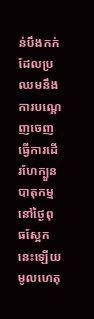ន់បឹងកក់ដែលប្រឈមនឹងការបណ្ដេញចេញ ធ្វើការដើរហែក្បួនបាតុកម្មនៅថ្ងៃពុធស្អែកនេះឡើយ មូលហេតុ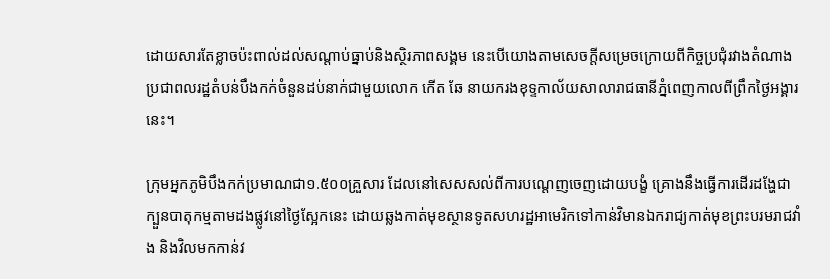ដោយសារតែខ្លាចប៉ះពាល់ដល់សណ្ដាប់ធ្នាប់និងស្ថិរភាពសង្គម នេះបើយោងតាមសេចក្ដីសម្រេចក្រោយពីកិច្ចប្រជុំរវាងតំណាងប្រជាពលរដ្ឋតំបន់បឹងកក់ចំនួនដប់នាក់ជាមួយលោក កើត ឆែ នាយករងខុទ្ទកាល័យសាលារាជធានីភ្នំពេញកាលពីព្រឹកថ្ងៃអង្គារនេះ។

ក្រុមអ្នកភូមិបឹងកក់ប្រមាណជា១.៥០០គ្រួសារ ដែលនៅសេសសល់ពីការបណ្ដេញចេញដោយបង្ខំ គ្រោងនឹងធ្វើការដើរដង្ហែជាក្បួនបាតុកម្មតាមដងផ្លូវនៅថ្ងៃស្អែកនេះ ដោយឆ្លងកាត់មុខស្ថានទូតសហរដ្ឋអាមេរិកទៅកាន់វិមានឯករាជ្យកាត់មុខព្រះបរមរាជវាំង និងវិលមកកាន់វ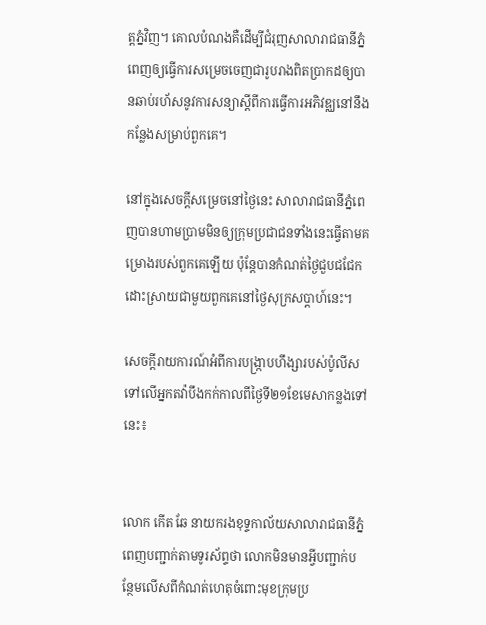ត្តភ្នំវិញ។ គោលបំណងគឺដើម្បីជំរុញសាលារាជធានីភ្នំពេញឲ្យធ្វើការសម្រេចចេញជារូបរាងពិតប្រាកដឲ្យបានឆាប់រហ័សនូវការសន្យាស្ដីពីការធ្វើការអភិវឌ្ឈនៅនឹងកន្លែងសម្រាប់ពួកគេ។

នៅក្នុងសេចក្ដីសម្រេចនៅថ្ងៃនេះ សាលារាជធានីភ្នំពេញបានហាមប្រាមមិនឲ្យក្រុមប្រជាជនទាំងនេះធ្វើតាមគម្រោងរបស់ពួកគេឡើយ ប៉ុន្ដែបានកំណត់ថ្ងៃជួបជជែកដោះស្រាយជាមួយពួកគេនៅថ្ងៃសុក្រសប្ដាហ៍នេះ។

សេចក្តីរាយការណ៍អំពីការបង្ក្រាបហឹង្សារបស់ប៉ូលីសទៅលើអ្នកតវ៉ាបឹងកក់កាលពីថ្ងៃទី២១ខែមេសាកន្លងទៅនេះ៖


លោក កើត ឆែ នាយករងខុទ្ទកាល័យសាលារាជធានីភ្នំពេញបញ្ជាក់តាមទូរស័ព្ទថា លោកមិនមានអ្វីបញ្ជាក់បន្ថែមលើសពីកំណត់ហេតុចំពោះមុខក្រុមប្រ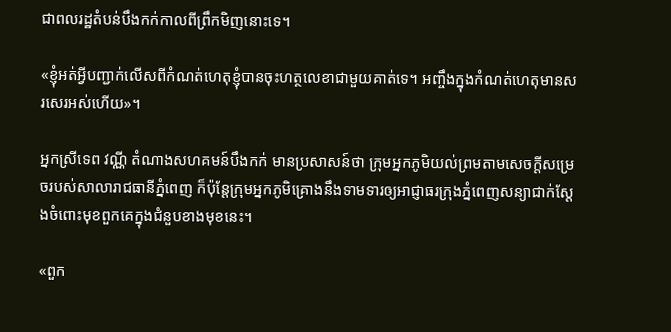ជាពលរដ្ឋតំបន់បឹងកក់កាលពីព្រឹកមិញនោះទេ។

«ខ្ញុំអត់អ្វីបញ្ជាក់លើសពីកំណត់ហេតុខ្ញុំបានចុះហត្ថលេខាជាមួយគាត់ទេ។ អញ្ចឹងក្នុងកំណត់ហេតុមានសរសេរអស់ហើយ»។

អ្នកស្រីទេព វណ្ណី តំណាងសហគមន៍បឹងកក់ មានប្រសាសន៍ថា ក្រុមអ្នកភូមិយល់ព្រមតាមសេចក្ដីសម្រេចរបស់សាលារាជធានីភ្នំពេញ ក៏ប៉ុន្ដែក្រុមអ្នកភូមិគ្រោងនឹងទាមទារឲ្យអាជ្ញាធរក្រុងភ្នំពេញសន្យាជាក់ស្ដែងចំពោះមុខពួកគេក្នុងជំនួបខាងមុខនេះ។

«ពួក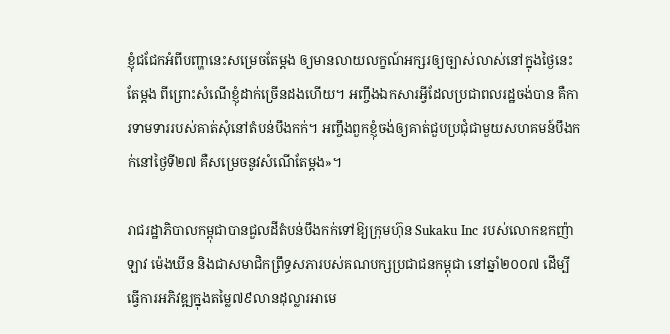ខ្ញុំជជែកអំពីបញ្ហានេះសម្រេចតែម្តង ឲ្យមានលាយលក្ខណ៍អក្សរឲ្យច្បាស់លាស់នៅក្នុងថ្ងៃនេះតែម្តង ពីព្រោះសំណើខ្ញុំដាក់ច្រើនដងហើយ។ អញ្ចឹងឯកសារអ្វីដែលប្រជាពលរដ្ឋចង់បាន គឺការទាមទាររបស់គាត់សុំនៅតំបន់បឹងកក់។ អញ្ចឹងពួកខ្ញុំចង់ឲ្យគាត់ជួបប្រជុំជាមួយសហគមន៍បឹងកក់នៅថ្ងៃទី២៧ គឺសម្រេចនូវសំណើតែម្តង»។

រាជរដ្ឋាភិបាលកម្ពុជាបានជួលដីតំបន់បឹងកក់ទៅឱ្យក្រុមហ៊ុន Sukaku Inc របស់លោកឧកញ៉ាឡាវ ម៉េងឃីន និងជាសមាជិកព្រឹទ្ធសភារបស់គណបក្សប្រជាជនកម្ពុជា នៅឆ្នាំ២០០៧ ដើម្បីធ្វើការអភិវឌ្ឍក្នុងតម្លៃ៧៩លានដុល្លារអាមេ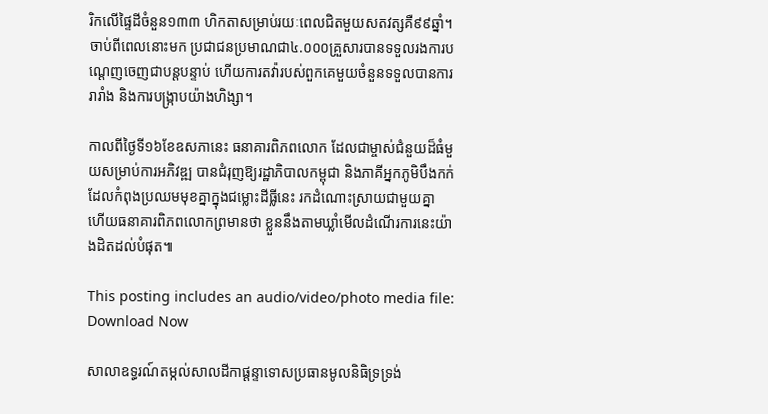រិកលើផ្ទៃដីចំនួន១៣៣ ហិកតាសម្រាប់រយៈពេលជិតមួយសតវត្សគឺ៩៩ឆ្នាំ។ ចាប់ពីពេលនោះមក ប្រជាជនប្រមាណជា៤.០០០គ្រួសារបានទទួលរងការបណ្ដេញចេញជាបន្ដបន្ទាប់ ហើយការតវ៉ារបស់ពួកគេមួយចំនួនទទួលបានការរារាំង និងការបង្រ្កាបយ៉ាងហិង្សា។

កាលពីថ្ងៃទី១៦ខែឧសភានេះ ធនាគារពិភពលោក ដែលជាម្ចាស់ជំនួយដ៏ធំមួយសម្រាប់ការអភិវឌ្ឍ បានជំរុញឱ្យរដ្ឋាភិបាលកម្ពុជា និងភាគីអ្នកភូមិបឹងកក់ដែលកំពុងប្រឈមមុខគ្នាក្នុងជម្លោះដីធ្លីនេះ រកដំណោះស្រាយជាមួយគ្នា ហើយធនាគារពិភពលោកព្រមានថា ខ្លួននឹងតាមឃ្លាំមើលដំណើរការនេះយ៉ាងដិតដល់បំផុត៕

This posting includes an audio/video/photo media file: Download Now

សាលាឧទ្ធរណ៍តម្កល់សាលដីកាផ្តន្ទាទោសប្រធានមូលនិធិទ្រទ្រង់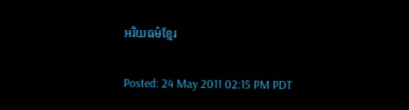អរិយធម៌ខ្មែរ

Posted: 24 May 2011 02:15 PM PDT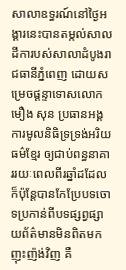សាលាឧទ្ធរណ៍នៅថ្ងៃអង្គារនេះបានតម្កល់សាលដីការបស់សាលាដំបូងរាជធានីភ្នំពេញ ដោយសម្រេចផ្តន្ទាទោសលោកមឿង សុន ប្រធានអង្គការមូលនិធិទ្រទ្រង់អរិយធម៌ខ្មែរ ឲ្យជាប់ពន្ធនាគាររយៈពេលពីរឆ្នាំដដែល ក៏ប៉ុន្តែបានកែប្រែបទចោទប្រកាន់ពីបទផ្សព្វផ្សាយព័ត៌មានមិនពិតមកញុះញ៉ង់វិញ គឺ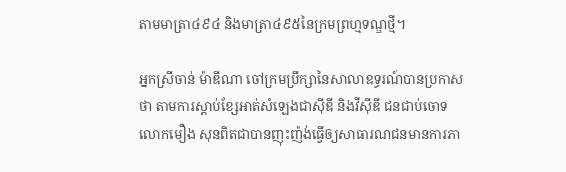តាមមាត្រា៤៩៤ និងមាត្រា៤៩៥នៃក្រមព្រហ្មទណ្ឌថ្មី។

អ្នកស្រីចាន់ ម៉ាឌីណា ចៅក្រមប្រឹក្សានៃសាលាឧទ្ធរណ៍បានប្រកាសថា តាមការស្តាប់ខ្សែអាត់សំឡេងជាស៊ីឌី និងវីស៊ីឌី ជនជាប់ចោទលោកមឿង សុនពិតជាបានញុះញ៉ង់ធ្វើឲ្យសាធារណជនមានការភា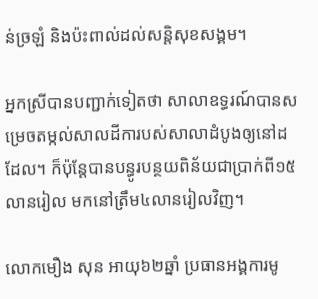ន់ច្រឡំ និងប៉ះពាល់ដល់សន្តិសុខសង្គម។

អ្នកស្រីបានបញ្ជាក់ទៀតថា សាលាឧទ្ធរណ៍បានសម្រេចតម្កល់សាលដីការបស់សាលាដំបូងឲ្យនៅដដែល។ ក៏ប៉ុន្តែបានបន្ធូរបន្ថយពិន័យជាប្រាក់ពី១៥លានរៀល មកនៅត្រឹម៤លានរៀលវិញ។

លោកមឿង សុន អាយុ៦២ឆ្នាំ ប្រធានអង្គការមូ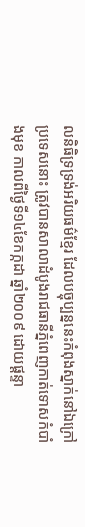លនិធិទ្រទ្រង់អរិយធម៌ខ្មែរ ដែលបច្ចុប្បន្ននេះកំពុងស្នាក់នៅឯក្រៅប្រទេសនោះ ត្រូវបានសាលាដំបូងរាជធានីភ្នំពេញកាត់ទោសកំបាំងមុខ កាលពីថ្ងៃទី១៤ខែកក្កដា ឆ្នាំ២០០៩ ដោយផ្តន្ទា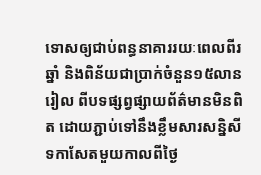ទោសឲ្យជាប់ពន្ធនាគាររយៈពេលពីរឆ្នាំ និងពិន័យជាប្រាក់ចំនួន១៥លានរៀល ពីបទផ្សព្វផ្សាយព័ត៌មានមិនពិត ដោយភ្ជាប់ទៅនឹងខ្លឹមសារសន្និសីទកាសែតមួយកាលពីថ្ងៃ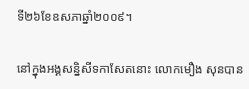ទី២៦ខែឧសភាឆ្នាំ២០០៩។

នៅក្នុងអង្គសន្និសីទកាសែតនោះ លោកមឿង សុនបាន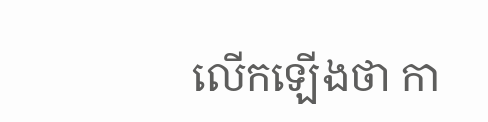លើកឡើងថា កា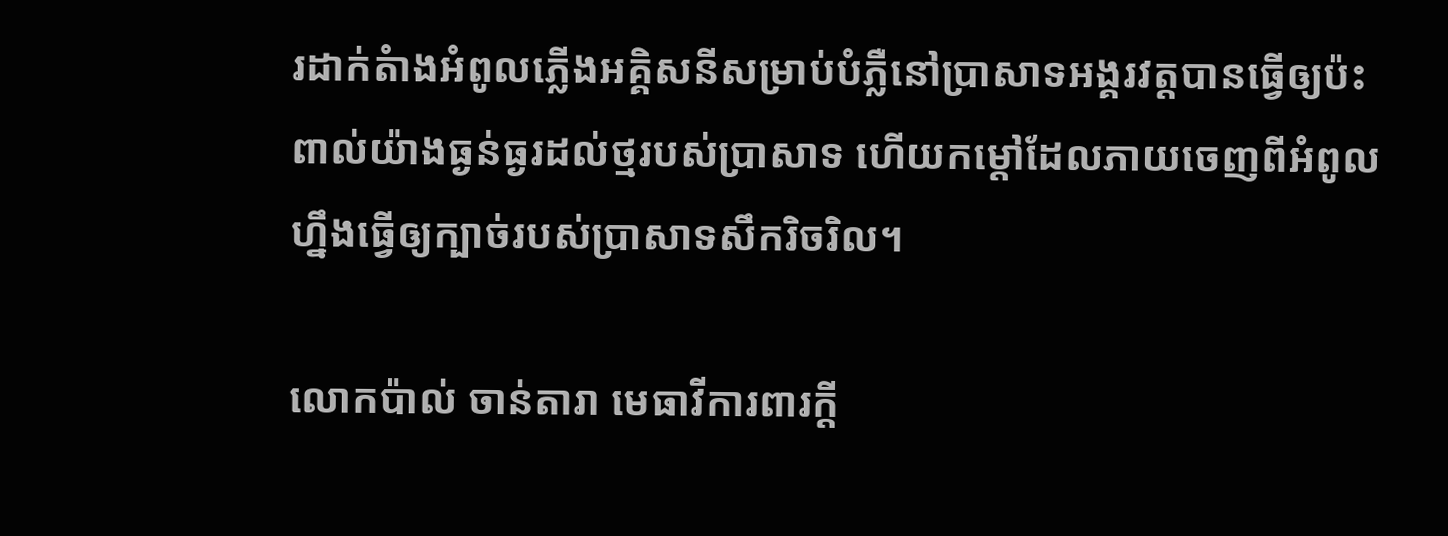រដាក់តំាងអំពូលភ្លើងអគ្គិសនីសម្រាប់បំភ្លឺនៅប្រាសាទអង្គរវត្តបានធ្វើឲ្យប៉ះពាល់យ៉ាងធ្ងន់ធ្ងរដល់ថ្មរបស់ប្រាសាទ ហើយកម្តៅដែលភាយចេញពីអំពូលហ្នឹងធ្វើឲ្យក្បាច់របស់ប្រាសាទសឹករិចរិល។

លោកប៉ាល់ ចាន់តារា មេធាវីការពារក្តី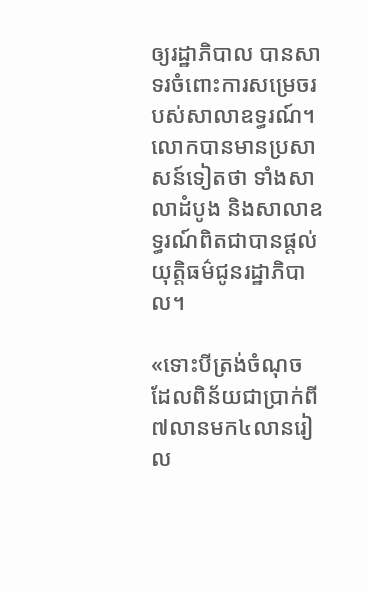ឲ្យរដ្ឋាភិបាល បានសាទរចំពោះការសម្រេចរបស់សាលាឧទ្ធរណ៍។ លោកបានមានប្រសាសន៍ទៀតថា ទាំងសាលាដំបូង និងសាលាឧទ្ធរណ៍ពិតជាបានផ្តល់យុត្តិធម៌ជូនរដ្ឋាភិបាល។

«ទោះបីត្រង់ចំណុច ដែលពិន័យជាប្រាក់ពី៧លានមក៤លានរៀល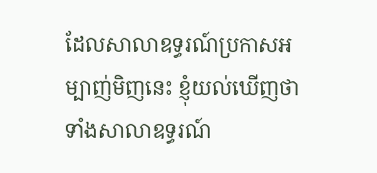ដែលសាលាឧទ្ធរណ៍ប្រកាសអម្បាញ់មិញនេះ ខ្ញុំយល់ឃើញថា ទាំងសាលាឧទ្ធរណ៍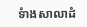ទំាងសាលាដំ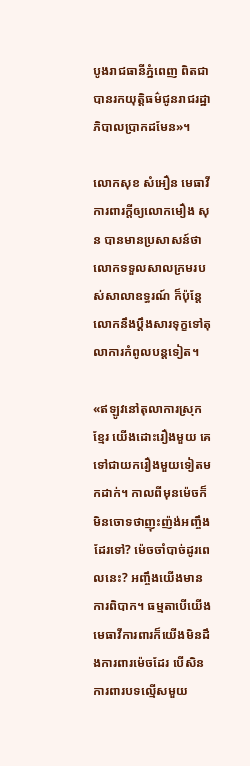បូងរាជធានីភ្នំពេញ ពិតជាបានរកយុត្តិធម៌ជូនរាជរដ្ឋាភិបាលប្រាកដមែន»។

លោកសុខ សំអឿន មេធាវីការពារក្តីឲ្យលោកមឿង សុន បានមានប្រសាសន៍ថា លោកទទួលសាលក្រមរបស់សាលាឧទ្ធរណ៍ ក៏ប៉ុន្តែលោកនឹងប្តឹងសារទុក្ខទៅតុលាការកំពូលបន្តទៀត។

«ឥឡូវនៅតុលាការស្រុកខ្មែរ យើងដោះរឿងមួយ គេទៅជាយករឿងមួយទៀតមកដាក់។ កាលពីមុនម៉េចក៏មិនចោទថាញុះញ៉ង់អញ្ចឹងដែរទៅ? ម៉េចចាំបាច់ដូរពេលនេះ? អញ្ចឹងយើងមានការពិបាក។ ធម្មតាបើយើងមេធាវីការពារក៏យើងមិនដឹងការពារម៉េចដែរ បើសិនការពារបទល្មើសមួយ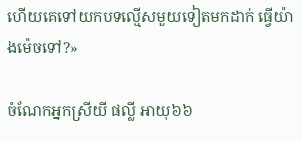ហើយគេទៅយកបទល្មើសមួយទៀតមកដាក់ ធ្វើយ៉ាងម៉េចទៅ?»

ចំណែកអ្នកស្រីយី ផល្លី អាយុ៦៦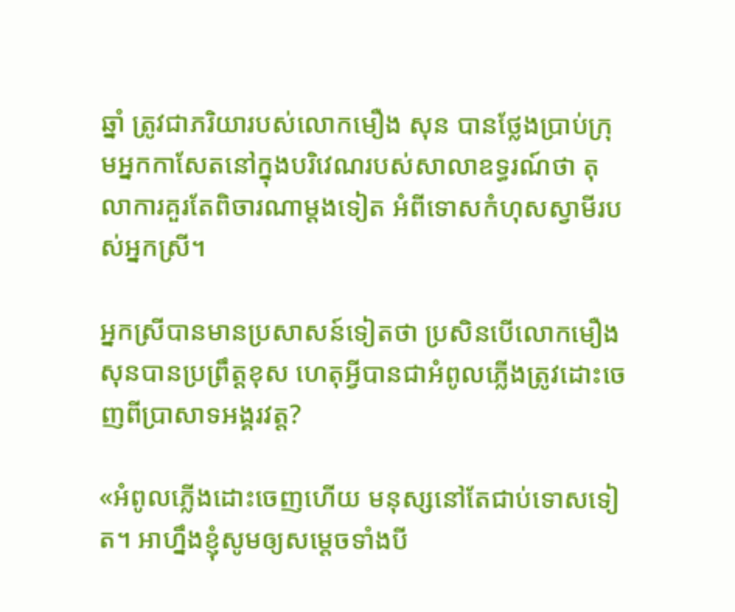ឆ្នាំ ត្រូវជាភរិយារបស់លោកមឿង សុន បានថ្លែងប្រាប់ក្រុមអ្នកកាសែតនៅក្នុងបរិវេណរបស់សាលាឧទ្ធរណ៍ថា តុលាការគួរតែពិចារណាម្តងទៀត អំពីទោសកំហុសស្វាមីរបស់អ្នកស្រី។

អ្នកស្រីបានមានប្រសាសន៍ទៀតថា ប្រសិនបើលោកមឿង សុនបានប្រព្រឹត្តខុស ហេតុអ្វីបានជាអំពូលភ្លើងត្រូវដោះចេញពីប្រាសាទអង្គរវត្ត?

«អំពូលភ្លើងដោះចេញហើយ មនុស្សនៅតែជាប់ទោសទៀត។ អាហ្នឹងខ្ញុំសូមឲ្យសម្តេចទាំងបី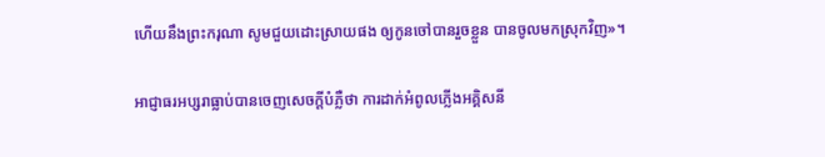ហើយនឹងព្រះករុណា សូមជួយដោះស្រាយផង ឲ្យកូនចៅបានរួចខ្លួន បានចូលមកស្រុកវិញ»។

អាជ្ញាធរអប្សរាធ្លាប់បានចេញសេចក្តីបំភ្លឺថា ការដាក់អំពូលភ្លើងអគ្គិសនី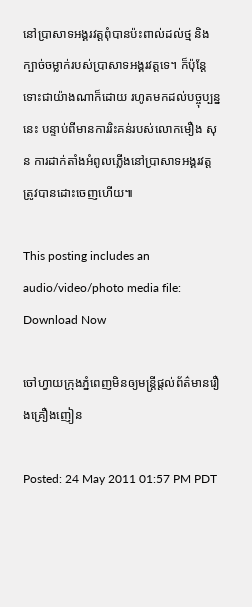នៅប្រាសាទអង្គរវត្តពុំបានប៉ះពាល់ដល់ថ្ម និងក្បាច់ចម្លាក់របស់ប្រាសាទអង្គរវត្តទេ។ ក៏ប៉ុន្តែទោះជាយ៉ាងណាក៏ដោយ រហូតមកដល់បច្ចុប្បន្ននេះ បន្ទាប់ពីមានការរិះគន់របស់លោកមឿង សុន ការដាក់តាំងអំពូលភ្លើងនៅប្រាសាទអង្គរវត្តត្រូវបានដោះចេញហើយ៕

This posting includes an audio/video/photo media file: Download Now

ចៅហ្វាយក្រុងភ្នំពេញមិនឲ្យមន្ត្រីផ្តល់ព័ត៌មានរឿងគ្រឿងញៀន

Posted: 24 May 2011 01:57 PM PDT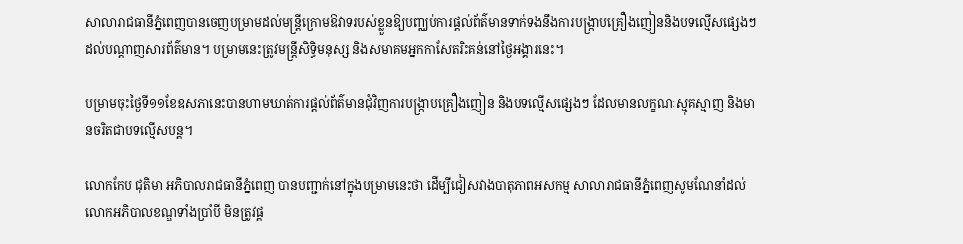សាលារាជធានីភ្នំពេញបានចេញបម្រាមដល់មន្ត្រីក្រោមឱវាទរបស់ខ្លួនឱ្យបញ្ឈប់ការផ្តល់ព័ត៌មានទាក់ទងនឹងការបង្ក្រាបគ្រឿងញៀននិងបទល្មើសផ្សេងៗដល់បណ្តាញសារព័ត៌មាន។ បម្រាមនេះត្រូវមន្ត្រីសិទ្ធិមនុស្ស និងសមាគមអ្នកកាសែតរិះគន់នៅថ្ងៃអង្គារនេះ។

បម្រាមចុះថ្ងៃទី១១ខែឧសភានេះបានហាមឃាត់ការផ្តល់ព័ត៌មានជុំវិញការបង្ក្រាបគ្រឿងញៀន និងបទល្មើសផ្សេងៗ ដែលមានលក្ខណៈស្មុគស្មាញ និងមានចរិតជាបទល្មើសបន្ត។

លោកកែប ជុតិមា អភិបាលរាជធានីភ្នំពេញ បានបញ្ជាក់នៅក្នុងបម្រាមនេះថា ដើម្បីជៀសវាងបាតុភាពអសកម្ម សាលារាជធានីភ្នំពេញសូមណែនាំដល់លោកអភិបាលខណ្ឌទាំងប្រាំបី មិនត្រូវផ្ត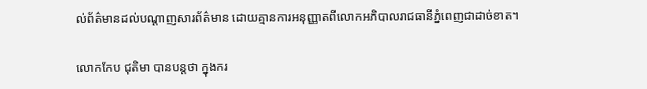ល់ព័ត៌មានដល់បណ្តាញសារព័ត៌មាន ដោយគ្មានការអនុញ្ញាតពីលោកអភិបាលរាជធានីភ្នំពេញជាដាច់ខាត។

លោកកែប ជុតិមា បានបន្តថា ក្នុងករ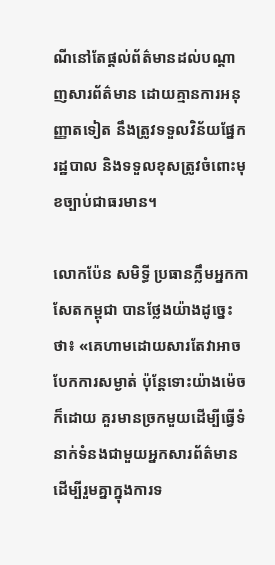ណីនៅតែផ្តល់ព័ត៌មានដល់បណ្តាញសារព័ត៌មាន ដោយគ្មានការអនុញ្ញាតទៀត នឹងត្រូវទទួលវិន័យផ្នែករដ្ឋបាល និងទទួលខុសត្រូវចំពោះមុខច្បាប់ជាធរមាន។

លោកប៉ែន សមិទ្ធី ប្រធានក្លឹមអ្នកកាសែតកម្ពុជា បានថ្លែងយ៉ាងដូច្នេះថា៖ «គេហាមដោយសារតែវាអាចបែកការសម្ងាត់ ប៉ុន្តែទោះយ៉ាងម៉េចក៏ដោយ គួរមានច្រកមួយដើម្បីធ្វើទំនាក់ទំនងជាមួយអ្នកសារព័ត៌មាន ដើម្បីរួមគ្នាក្នុងការទ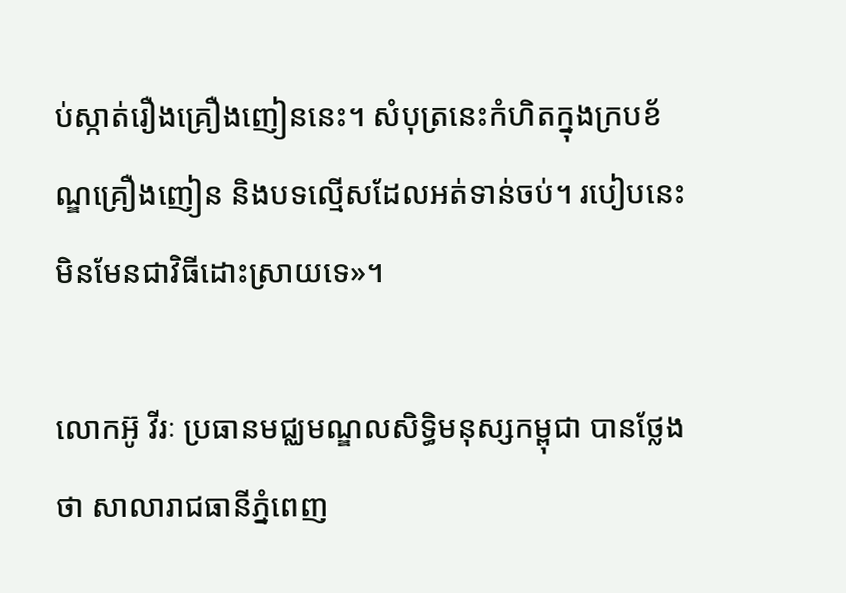ប់ស្កាត់រឿងគ្រឿងញៀននេះ។ សំបុត្រនេះកំហិតក្នុងក្របខ័ណ្ឌគ្រឿងញៀន និងបទល្មើសដែលអត់ទាន់ចប់។ របៀបនេះមិនមែនជាវិធីដោះស្រាយទេ»។

លោកអ៊ូ វីរៈ ប្រធានមជ្ឈមណ្ឌលសិទ្ធិមនុស្សកម្ពុជា បានថ្លែងថា សាលារាជធានីភ្នំពេញ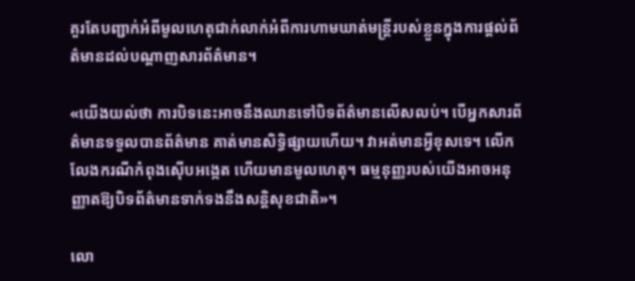គួរតែបញ្ជាក់អំពីមូលហេតុជាក់លាក់អំពីការហាមឃាត់មន្ត្រីរបស់ខ្លួនក្នុងការផ្តល់ព័ត៌មានដល់បណ្តាញសារព័ត៌មាន។

«យើងយល់ថា ការបិទនេះអាចនឹងឈានទៅបិទព័ត៌មានលើសលប់។ បើអ្នកសារព័ត៌មានទទួលបានព័ត៌មាន គាត់មានសិទ្ធិផ្សាយហើយ។ វាអត់មានអ្វីខុសទេ។ លើកលែងករណីកំពុងស៊ើបអង្កេត ហើយមានមូលហេតុ។ ធម្មនុញ្ញរបស់យើងអាចអនុញ្ញាតឱ្យបិទព័ត៌មានទាក់ទងនឹងសន្តិសុខជាតិ»។

លោ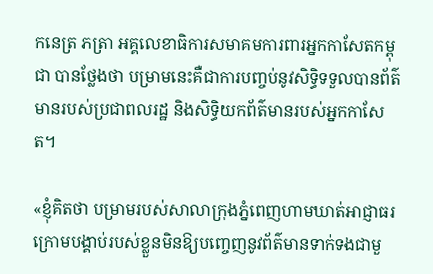កនេត្រ ភត្រា អគ្គលេខាធិការសមាគមការពារអ្នកកាសែតកម្ពុជា បានថ្លែងថា បម្រាមនេះគឺជាការបញ្ចប់នូវសិទ្ធិទទួលបានព័ត៌មានរបស់ប្រជាពលរដ្ឋ និងសិទ្ធិយកព័ត៌មានរបស់អ្នកកាសែត។

«ខ្ញុំគិតថា បម្រាមរបស់សាលាក្រុងភ្នំពេញហាមឃាត់អាជ្ញាធរក្រោមបង្គាប់របស់ខ្លួនមិនឱ្យបញ្ចេញនូវព័ត៌មានទាក់ទងជាមួ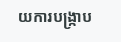យការបង្ក្រាប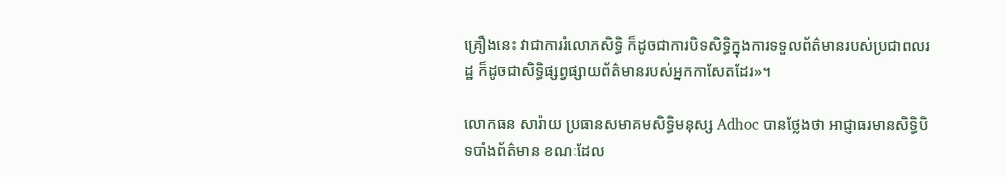គ្រឿងនេះ វាជាការរំលោភសិទ្ធិ ក៏ដូចជាការបិទសិទ្ធិក្នុងការទទួលព័ត៌មានរបស់ប្រជាពលរដ្ឋ ក៏ដូចជាសិទ្ធិផ្សព្វផ្សាយព័ត៌មានរបស់អ្នកកាសែតដែរ»។

លោកធន សារ៉ាយ ប្រធានសមាគមសិទ្ធិមនុស្ស Adhoc បានថ្លែងថា អាជ្ញាធរមានសិទ្ធិបិទបាំងព័ត៌មាន ខណៈដែល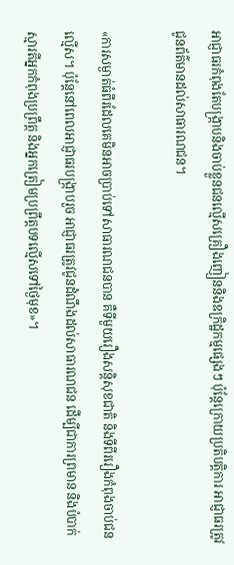អាជ្ញាធរកំពុងតែបង្ក្រាបនិងចាប់ខ្លួនជនល្មើសគ្រឿងញៀននិងឧក្រិដ្ឋកម្មផ្សេងៗ ប៉ុន្តែក្រោយប្រតិបត្តិការ អាជ្ញាធរត្រូវជូនព័ត៌មានដល់សាធារណជន។

«ការសម្ងាត់ធំពីរដែលគេមិនអាចប្រាប់ទៅសាធារណជនបាន គឺទីមួយរឿងសន្តិសុខជាតិ និងទីពីររឿងកំពុងចាប់ជនល្មើស។ ប៉ុន្តែនៅពេលអាជ្ញាធរបង្ក្រាបរួច អាជ្ញាធរត្រូវជូនដំណឹងដល់សាធារណជន ដើម្បីជាការព្រមាន និងបំបាក់ស្មារតីអ្នកកំពុងប្រព្រឹត្ត និងអ្នកត្រៀមប្រព្រឹត្តបទល្មើសទៅថ្ងៃមុខ»។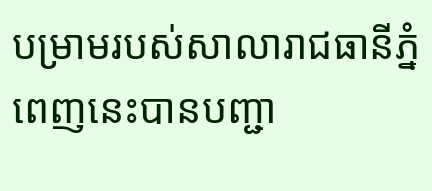បម្រាមរបស់សាលារាជធានីភ្នំពេញនេះបានបញ្ជា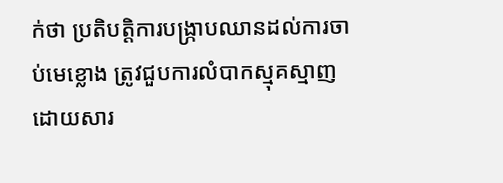ក់ថា ប្រតិបត្តិការបង្ក្រាបឈានដល់ការចាប់មេខ្លោង ត្រូវជួបការលំបាកស្មុគស្មាញ ដោយសារ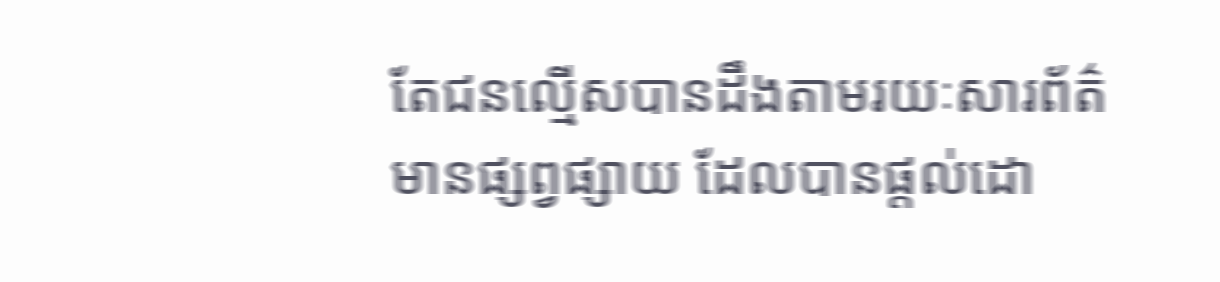តែជនល្មើសបានដឹងតាមរយៈសារព័ត៌មានផ្សព្វផ្សាយ ដែលបានផ្តល់ដោ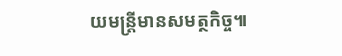យមន្ត្រីមានសមត្ថកិច្ច៕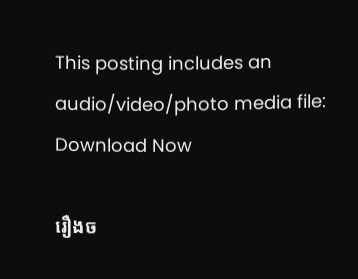This posting includes an audio/video/photo media file: Download Now

រឿងច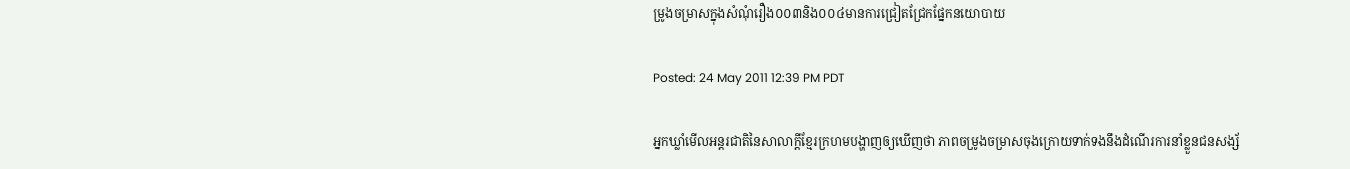ម្រូងចម្រាសក្នុងសំណុំរឿង០០៣និង០០៤មានការជ្រៀតជ្រែកផ្នែកនយោបាយ

Posted: 24 May 2011 12:39 PM PDT

អ្នកឃ្លាំមើលអន្តរជាតិនៃសាលាក្តីខ្មែរក្រហមបង្ហាញឲ្យឃើញថា ភាពចម្រូងចម្រាសចុងក្រោយទាក់ទងនឹងដំណើរការនាំខ្លួនជនសង្ស័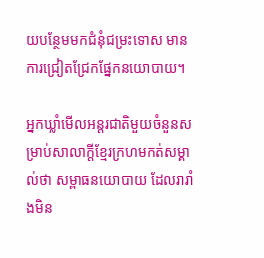យបន្ថែមមកជំនុំជម្រះទោស មានការជ្រៀតជ្រែកផ្នែកនយោបាយ។

អ្នកឃ្លាំមើលអន្តរជាតិមួយចំនួនសម្រាប់សាលាក្តីខ្មែរក្រហមកត់សម្គាល់ថា សម្ពាធនយោបាយ ដែលរារាំងមិន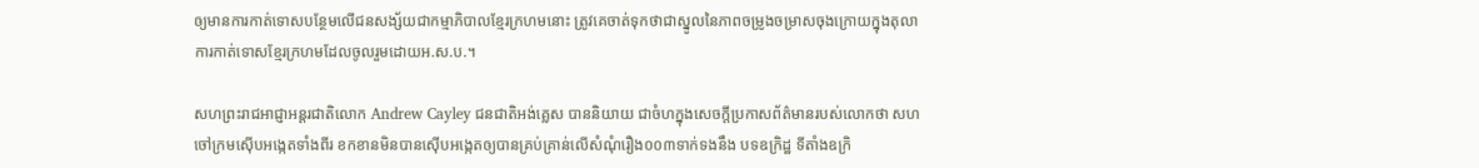ឲ្យមានការកាត់ទោសបន្ថែមលើជនសង្ស័យជាកម្មាភិបាលខ្មែរក្រហមនោះ ត្រូវគេចាត់ទុកថាជាស្នូលនៃភាពចម្រូងចម្រាសចុងក្រោយក្នុងតុលាការកាត់ទោសខ្មែរក្រហមដែលចូលរួមដោយអ.ស.ប.។

សហព្រះរាជអាជ្ញាអន្តរជាតិលោក Andrew Cayley ជនជាតិអង់គ្លេស បាននិយាយ ជាចំហក្នុងសេចក្តីប្រកាសព័ត៌មានរបស់លោកថា សហចៅក្រមស៊ើបអង្កេតទាំងពីរ ខកខានមិនបានស៊ើបអង្កេតឲ្យបានគ្រប់គ្រាន់លើសំណុំរឿង០០៣ទាក់ទងនឹង បទឧក្រិដ្ឋ ទីតាំងឧក្រិ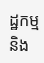ដ្ឋកម្ម និង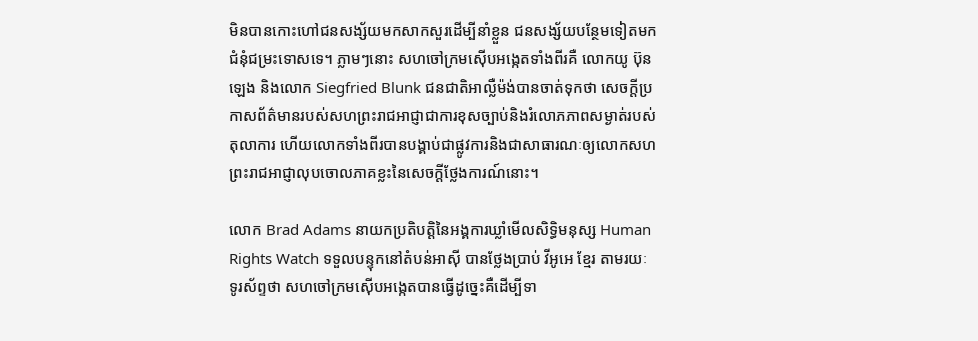មិនបានកោះហៅជនសង្ស័យមកសាកសួរដើម្បីនាំខ្លួន ជនសង្ស័យបន្ថែមទៀតមកជំនុំជម្រះទោសទេ។ ភ្លាមៗនោះ សហចៅក្រមស៊ើបអង្កេតទាំងពីរគឺ លោកយូ ប៊ុនឡេង និងលោក Siegfried Blunk ជនជាតិអាល្លឺម៉ង់បានចាត់ទុកថា សេចក្តីប្រកាសព័ត៌មានរបស់សហព្រះរាជអាជ្ញាជាការខុសច្បាប់និងរំលោភភាពសម្ងាត់របស់តុលាការ ហើយលោកទាំងពីរបានបង្គាប់ជាផ្លូវការនិងជាសាធារណៈឲ្យលោកសហព្រះរាជអាជ្ញាលុបចោលភាគខ្លះនៃសេចក្តីថ្លែងការណ៍នោះ។

លោក Brad Adams នាយកប្រតិបត្តិនៃអង្គការឃ្លាំមើលសិទ្ធិមនុស្ស Human Rights Watch ទទួលបន្ទុកនៅតំបន់អាស៊ី បានថ្លែងប្រាប់ វីអូអេ ខ្មែរ តាមរយៈ ទូរស័ព្ទថា សហចៅក្រមស៊ើបអង្កេតបានធ្វើដូច្នេះគឺដើម្បីទា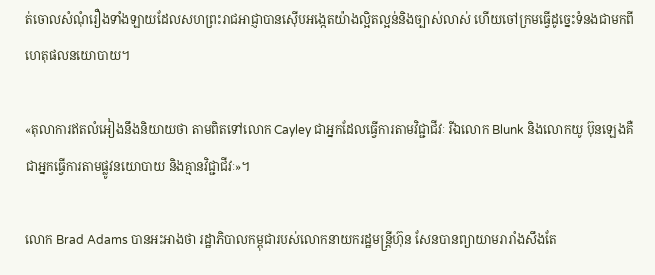ត់ចោលសំណុំរឿងទាំងឡាយដែលសហព្រះរាជអាជ្ញាបានស៊ើបអង្កេតយ៉ាងល្អិតល្អន់និងច្បាស់លាស់ ហើយចៅក្រមធ្វើដូច្នេះទំនងជាមកពីហេតុផលនយោបាយ។

«តុលាការឥតលំអៀងនឹងនិយាយថា តាមពិតទៅលោក Cayley ជាអ្នកដែលធ្វើការតាមវិជ្ជាជីវៈ រីឯលោក Blunk និងលោកយូ ប៊ុនឡេងគឺជាអ្នកធ្វើការតាមផ្លូវនយោបាយ និងគ្មានវិជ្ជាជីវៈ»។

លោក Brad Adams បានអះអាងថា រដ្ឋាភិបាលកម្ពុជារបស់លោកនាយករដ្ឋមន្ត្រីហ៊ុន សែនបានព្យាយាមរារាំងសឹងតែ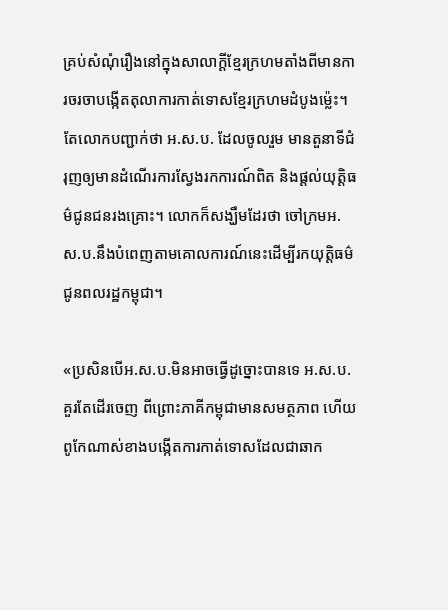គ្រប់សំណុំរឿងនៅក្នុងសាលាក្តីខ្មែរក្រហមតាំងពីមានការចរចាបង្កើតតុលាការកាត់ទោសខ្មែរក្រហមដំបូងម្ល៉េះ។ តែលោកបញ្ជាក់ថា អ.ស.ប. ដែលចូលរួម មានតួនាទីជំរុញឲ្យមានដំណើរការស្វែងរកការណ៍ពិត និងផ្តល់យុត្តិធម៌ជូនជនរងគ្រោះ។ លោកក៏សង្ឃឹមដែរថា ចៅក្រមអ.ស.ប.នឹងបំពេញតាមគោលការណ៍នេះដើម្បីរកយុត្តិធម៌ជូនពលរដ្ឋកម្ពុជា។

«ប្រសិនបើអ.ស.ប.មិនអាចធ្វើដូច្នោះបានទេ អ.ស.ប.គួរតែដើរចេញ ពីព្រោះភាគីកម្ពុជាមានសមត្ថភាព ហើយពូកែណាស់ខាងបង្កើតការកាត់ទោសដែលជាឆាក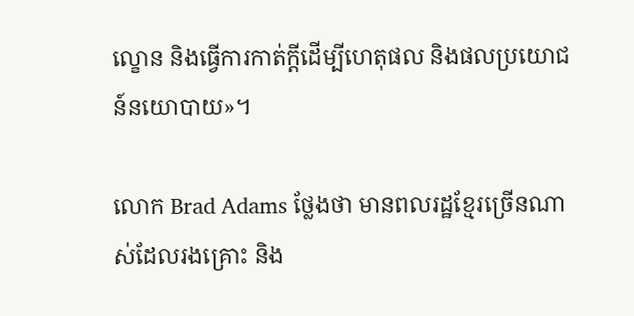ល្ខោន និងធ្វើការកាត់ក្តីដើម្បីហេតុផល និងផលប្រយោជន៍នយោបាយ»។

លោក Brad Adams ថ្លែងថា មានពលរដ្ឋខ្មែរច្រើនណាស់ដែលរងគ្រោះ និង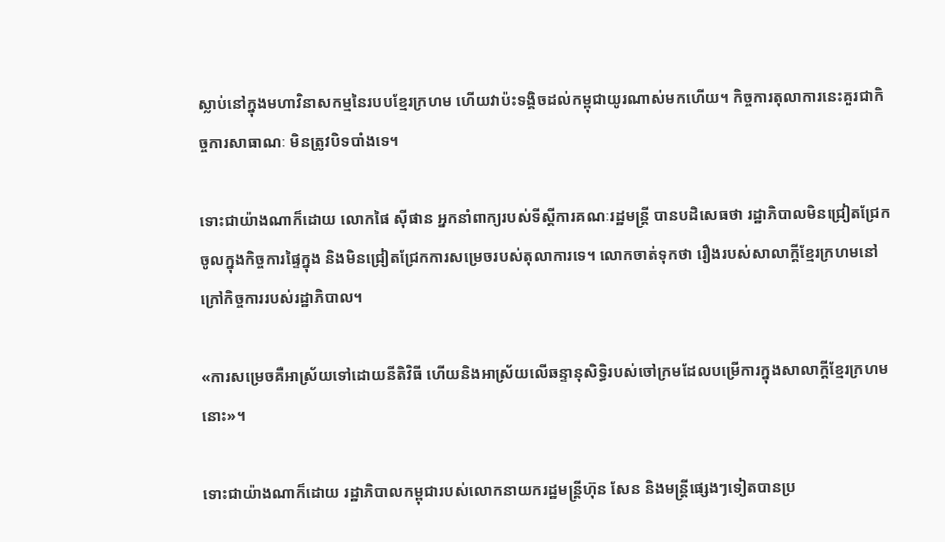ស្លាប់នៅក្នុងមហាវិនាសកម្មនៃរបបខ្មែរក្រហម ហើយវាប៉ះទង្គិចដល់កម្ពុជាយូរណាស់មកហើយ។ កិច្ចការតុលាការនេះគួរជាកិច្ចការសាធាណៈ មិនត្រូវបិទបាំងទេ។

ទោះជាយ៉ាងណាក៏ដោយ លោកផៃ ស៊ីផាន អ្នកនាំពាក្យរបស់ទីស្តីការគណៈរដ្ឋមន្ត្រី បានបដិសេធថា រដ្ឋាភិបាលមិនជ្រៀតជ្រែកចូលក្នុងកិច្ចការផ្ទៃក្នុង និងមិនជ្រៀតជ្រែកការសម្រេចរបស់តុលាការទេ។ លោកចាត់ទុកថា រឿងរបស់សាលាក្តីខ្មែរក្រហមនៅក្រៅកិច្ចការរបស់រដ្ឋាភិបាល។

«ការសម្រេចគឺអាស្រ័យទៅដោយនីតិវិធី ហើយនិងអាស្រ័យលើឆន្ទានុសិទ្ធិរបស់ចៅក្រមដែលបម្រើការក្នុងសាលាក្តីខ្មែរក្រហមនោះ»។

ទោះជាយ៉ាងណាក៏ដោយ រដ្ឋាភិបាលកម្ពុជារបស់លោកនាយករដ្ឋមន្ត្រីហ៊ុន សែន និងមន្ត្រីផ្សេងៗទៀតបានប្រ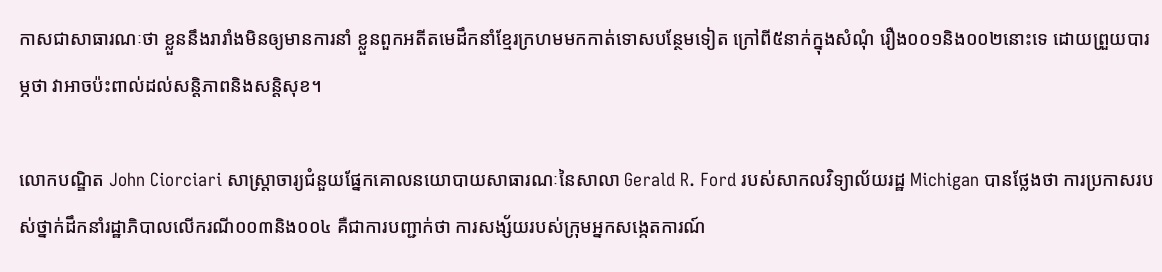កាសជាសាធារណៈថា ខ្លួននឹងរារាំងមិនឲ្យមានការនាំ ខ្លួនពួកអតីតមេដឹកនាំខ្មែរក្រហមមកកាត់ទោសបន្ថែមទៀត ក្រៅពី៥នាក់ក្នុងសំណុំ រឿង០០១និង០០២នោះទេ ដោយព្រួយបារម្ភថា វាអាចប៉ះពាល់ដល់សន្តិភាពនិងសន្តិសុខ។

លោកបណ្ឌិត John Ciorciari សាស្ត្រាចារ្យជំនួយផ្នែកគោលនយោបាយសាធារណៈនៃសាលា Gerald R. Ford របស់សាកលវិទ្យាល័យរដ្ឋ Michigan បានថ្លែងថា ការប្រកាសរបស់ថ្នាក់ដឹកនាំរដ្ឋាភិបាលលើករណី០០៣និង០០៤ គឺជាការបញ្ជាក់ថា ការសង្ស័យរបស់ក្រុមអ្នកសង្កេតការណ៍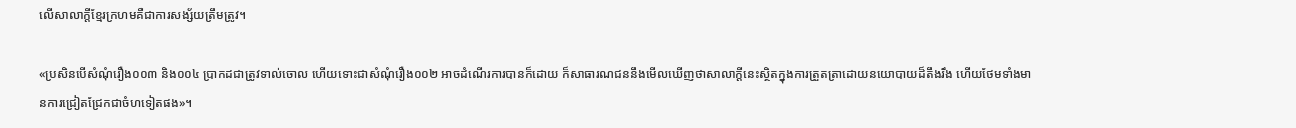លើសាលាក្តីខ្មែរក្រហមគឺជាការសង្ស័យត្រឹមត្រូវ។

«ប្រសិនបើសំណុំរឿង០០៣ និង០០៤ ប្រាកដជាត្រូវទាល់ចោល ហើយទោះជាសំណុំរឿង០០២ អាចដំណើរការបានក៏ដោយ ក៏សាធារណជននឹងមើលឃើញថាសាលាក្តីនេះស្ថិតក្នុងការត្រួតត្រាដោយនយោបាយដ៏តឹងរឹង ហើយថែមទាំងមានការជ្រៀតជ្រែកជាចំហទៀតផង»។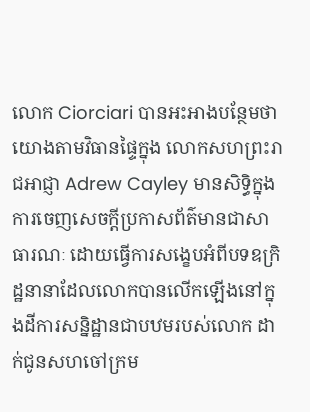លោក Ciorciari បានអះអាងបន្ថែមថា យោងតាមវិធានផ្ទៃក្នុង លោកសហព្រះរាជអាជ្ញា Adrew Cayley មានសិទ្ធិក្នុងការចេញសេចក្តីប្រកាសព័ត៌មានជាសាធារណៈ ដោយធ្វើការសង្ខេបអំពីបទឧក្រិដ្ឋនានាដែលលោកបានលើកឡើងនៅក្នុងដីការសន្និដ្ឋានជាបឋមរបស់លោក ដាក់ជូនសហចៅក្រម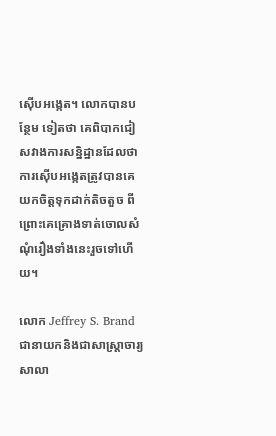ស៊ើបអង្កេត។ លោកបានបន្ថែម ទៀតថា គេពិបាកជៀសវាងការសន្និដ្ឋានដែលថា ការស៊ើបអង្កេតត្រូវបានគេយកចិត្តទុកដាក់តិចតួច ពីព្រោះគេគ្រោងទាត់ចោលសំណុំរឿងទាំងនេះរួចទៅហើយ។

លោក Jeffrey S. Brand ជានាយកនិងជាសាស្ត្រាចារ្យសាលា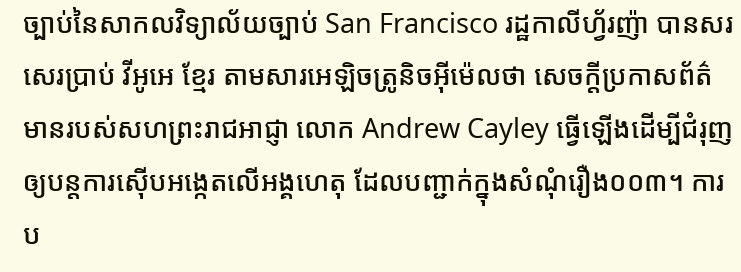ច្បាប់នៃសាកលវិទ្យាល័យច្បាប់ San Francisco រដ្ឋកាលីហ្វ័រញ៉ា បានសរសេរប្រាប់ វីអូអេ ខ្មែរ តាមសារអេឡិចត្រូនិចអ៊ីម៉េលថា សេចក្តីប្រកាសព័ត៌មានរបស់សហព្រះរាជអាជ្ញា លោក Andrew Cayley ធ្វើឡើងដើម្បីជំរុញឲ្យបន្តការស៊ើបអង្កេតលើអង្គហេតុ ដែលបញ្ជាក់ក្នុងសំណុំរឿង០០៣។ ការប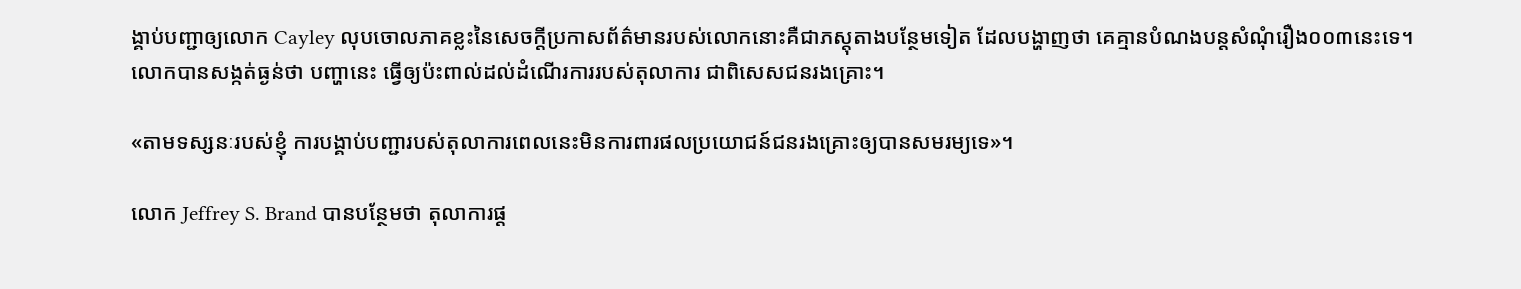ង្គាប់បញ្ជាឲ្យលោក Cayley លុបចោលភាគខ្លះនៃសេចក្តីប្រកាសព័ត៌មានរបស់លោកនោះគឺជាភស្តុតាងបន្ថែមទៀត ដែលបង្ហាញថា គេគ្មានបំណងបន្តសំណុំរឿង០០៣នេះទេ។ លោកបានសង្កត់ធ្ងន់ថា បញ្ហានេះ ធ្វើឲ្យប៉ះពាល់ដល់ដំណើរការរបស់តុលាការ ជាពិសេសជនរងគ្រោះ។

«តាមទស្សនៈរបស់ខ្ញុំ ការបង្គាប់បញ្ជារបស់តុលាការពេលនេះមិនការពារផលប្រយោជន៍ជនរងគ្រោះឲ្យបានសមរម្យទេ»។

លោក Jeffrey S. Brand បានបន្ថែមថា តុលាការផ្ត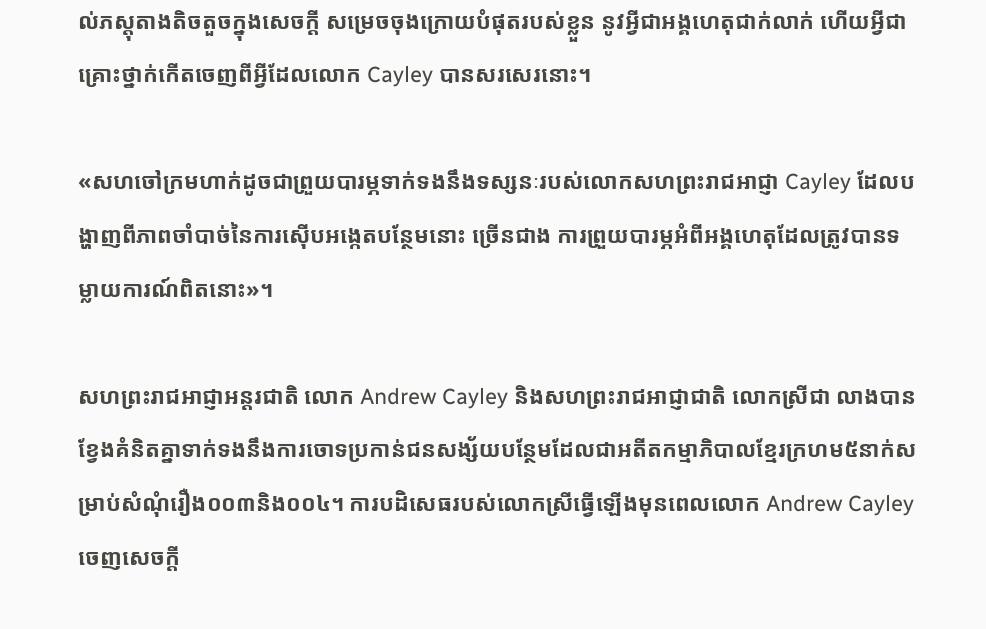ល់ភស្តុតាងតិចតួចក្នុងសេចក្តី សម្រេចចុងក្រោយបំផុតរបស់ខ្លួន នូវអ្វីជាអង្គហេតុជាក់លាក់ ហើយអ្វីជាគ្រោះថ្នាក់កើតចេញពីអ្វីដែលលោក Cayley បានសរសេរនោះ។

«សហចៅក្រមហាក់ដូចជាព្រួយបារម្ភទាក់ទងនឹងទស្សនៈរបស់លោកសហព្រះរាជអាជ្ញា Cayley ដែលបង្ហាញពីភាពចាំបាច់នៃការស៊ើបអង្កេតបន្ថែមនោះ ច្រើនជាង ការព្រួយបារម្ភអំពីអង្គហេតុដែលត្រូវបានទម្លាយការណ៍ពិតនោះ»។

សហព្រះរាជអាជ្ញាអន្តរជាតិ លោក Andrew Cayley និងសហព្រះរាជអាជ្ញាជាតិ លោកស្រីជា លាងបានខ្វែងគំនិតគ្នាទាក់ទងនឹងការចោទប្រកាន់ជនសង្ស័យបន្ថែមដែលជាអតីតកម្មាភិបាលខ្មែរក្រហម៥នាក់សម្រាប់សំណុំរឿង០០៣និង០០៤។ ការបដិសេធរបស់លោកស្រីធ្វើឡើងមុនពេលលោក Andrew Cayley ចេញសេចក្តី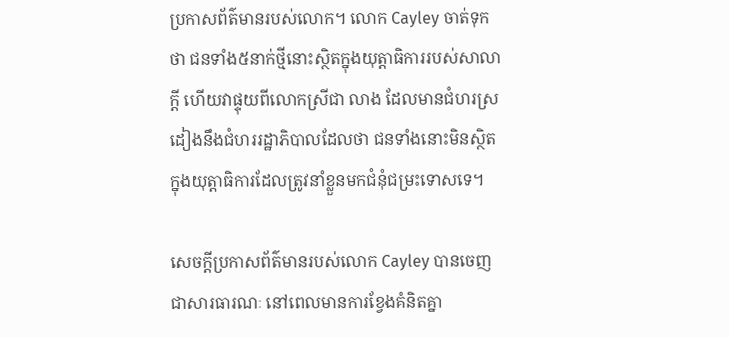ប្រកាសព័ត៌មានរបស់លោក។ លោក Cayley ចាត់ទុកថា ជនទាំង៥នាក់ថ្មីនោះស្ថិតក្នុងយុត្តាធិការរបស់សាលាក្តី ហើយវាផ្ទុយពីលោកស្រីជា លាង ដែលមានជំហរស្រដៀងនឹងជំហររដ្ឋាភិបាលដែលថា ជនទាំងនោះមិនស្ថិតក្នុងយុត្តាធិការដែលត្រូវនាំខ្លួនមកជំនុំជម្រះទោសទេ។

សេចក្តីប្រកាសព័ត៌មានរបស់លោក Cayley បានចេញជាសារធារណៈ នៅពេលមានការខ្វែងគំនិតគ្នា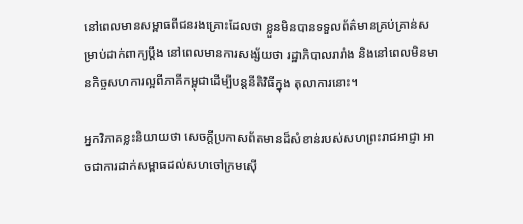នៅពេលមានសម្ពាធពីជនរងគ្រោះដែលថា ខ្លួនមិនបានទទួលព័ត៌មានគ្រប់គ្រាន់សម្រាប់ដាក់ពាក្យប្តឹង នៅពេលមានការសង្ស័យថា រដ្ឋាភិបាលរារាំង និងនៅពេលមិនមានកិច្ចសហការល្អពីភាគីកម្ពុជាដើម្បីបន្តនីតិវិធីក្នុង តុលាការនោះ។

អ្នកវិភាគខ្លះនិយាយថា សេចក្តីប្រកាសព័តមានដ៏សំខាន់របស់សហព្រះរាជអាជ្ញា អាចជាការដាក់សម្ពាធដល់សហចៅក្រមស៊ើ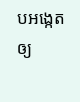បអង្កេតឲ្យ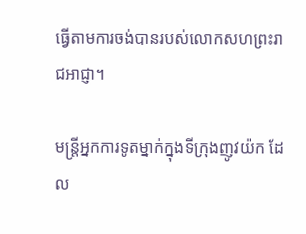ធ្វើតាមការចង់បានរបស់លោកសហព្រះរាជអាជ្ញា។

មន្ត្រីអ្នកការទូតម្នាក់ក្នុងទីក្រុងញូវយ៉ក ដែល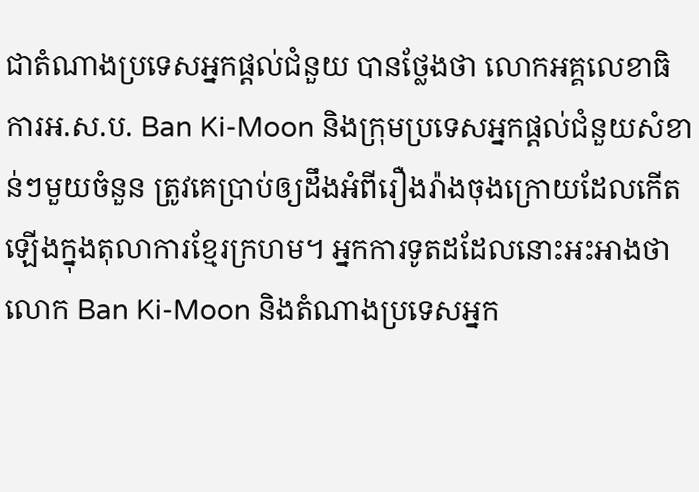ជាតំណាងប្រទេសអ្នកផ្តល់ជំនួយ បានថ្លែងថា លោកអគ្គលេខាធិការអ.ស.ប. Ban Ki-Moon និងក្រុមប្រទេសអ្នកផ្តល់ជំនួយសំខាន់ៗមួយចំនួន ត្រូវគេប្រាប់ឲ្យដឹងអំពីរឿងរ៉ាងចុងក្រោយដែលកើត ឡើងក្នុងតុលាការខ្មែរក្រហម។ អ្នកការទូតដដែលនោះអះអាងថា លោក Ban Ki-Moon និងតំណាងប្រទេសអ្នក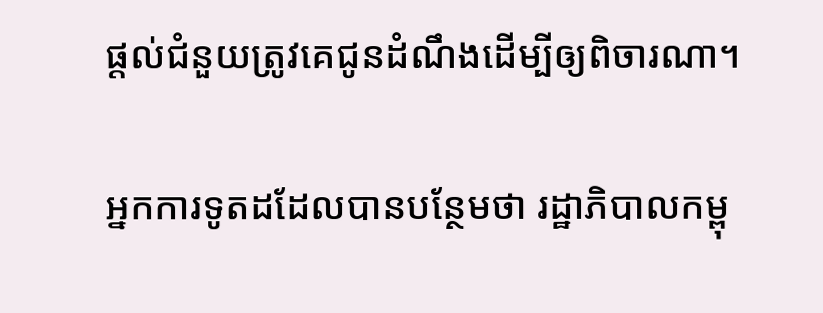ផ្តល់ជំនួយត្រូវគេជូនដំណឹងដើម្បីឲ្យពិចារណា។

អ្នកការទូតដដែលបានបន្ថែមថា រដ្ឋាភិបាលកម្ពុ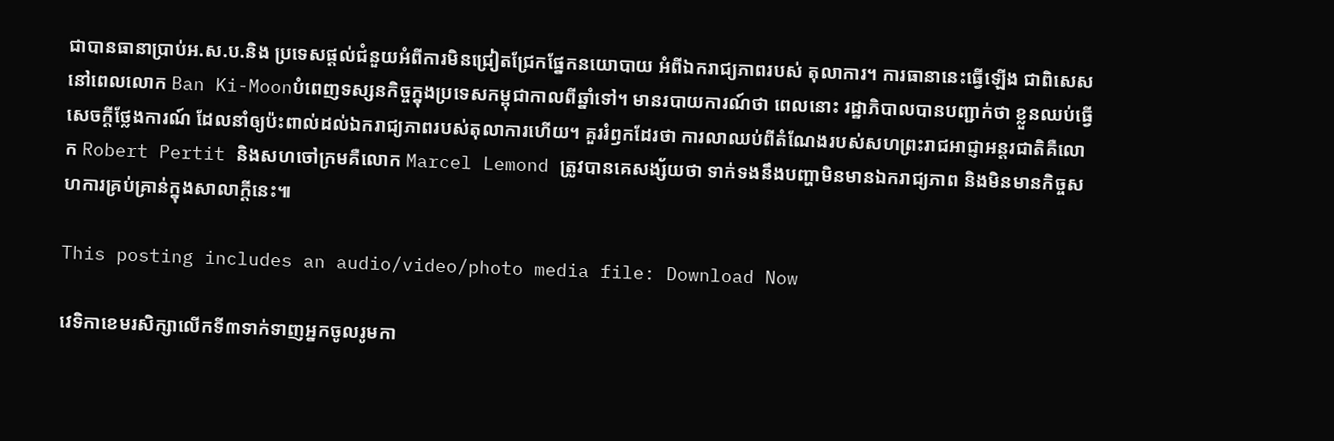ជាបានធានាប្រាប់អ.ស.ប.និង ប្រទេសផ្តល់ជំនួយអំពីការមិនជ្រៀតជ្រែកផ្នែកនយោបាយ អំពីឯករាជ្យភាពរបស់ តុលាការ។ ការធានានេះធ្វើឡើង ជាពិសេសនៅពេលលោក Ban Ki-Moonបំពេញទស្សនកិច្ចក្នុងប្រទេសកម្ពុជាកាលពីឆ្នាំទៅ។ មានរបាយការណ៍ថា ពេលនោះ រដ្ឋាភិបាលបានបញ្ជាក់ថា ខ្លួនឈប់ធ្វើសេចក្តីថ្លែងការណ៍ ដែលនាំឲ្យប៉ះពាល់ដល់ឯករាជ្យភាពរបស់តុលាការហើយ។ គួររំឭកដែរថា ការលាឈប់ពីតំណែងរបស់សហព្រះរាជអាជ្ញាអន្តរជាតិគឺលោក Robert Pertit និងសហចៅក្រមគឺលោក Marcel Lemond ត្រូវបានគេសង្ស័យថា ទាក់ទងនឹងបញ្ហាមិនមានឯករាជ្យភាព និងមិនមានកិច្ចសហការគ្រប់គ្រាន់ក្នុងសាលាក្តីនេះ៕

This posting includes an audio/video/photo media file: Download Now

វេទិកាខេមរសិក្សាលើកទី៣ទាក់ទាញអ្នកចូលរូមកា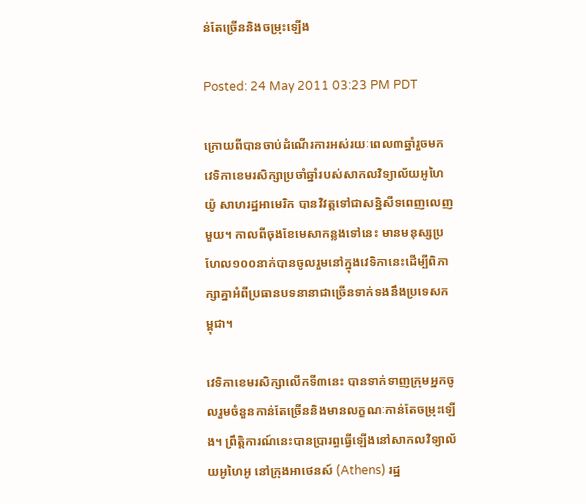ន់តែច្រើននិងចម្រុះឡើង

Posted: 24 May 2011 03:23 PM PDT

ក្រោយពីបានចាប់ដំណើរការអស់រយៈពេល៣ឆ្នាំរួចមក វេទិកាខេមរសិក្សាប្រចាំឆ្នាំរបស់សាកលវិទ្យាល័យអូហៃយ៉ូ សាហរដ្ឋអាមេរិក បានវិវត្តទៅជាសន្និសីទពេញលេញមួយ។ កាលពីចុងខែមេសាកន្លងទៅនេះ មានមនុស្សប្រហែល១០០នាក់បានចូលរួមនៅក្នុងវេទិកានេះដើម្បីពិភាក្សាគ្នាអំពីប្រធានបទនានាជាច្រើនទាក់ទងនឹងប្រទេសកម្ពុជា។

វេទិកាខេមរសិក្សាលើកទី៣នេះ បានទាក់ទាញក្រុមអ្នកចូលរួមចំនួនកាន់តែច្រើននិងមានលក្ខណៈកាន់តែចម្រុះឡើង។ ព្រឹត្តិការណ៍នេះបានប្រារព្ធធ្វើឡើងនៅសាកលវិទ្យាល័យអូហៃអូ នៅក្រុងអាថេនស៍ (Athens) រដ្ឋ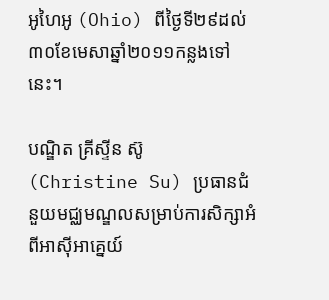អូហៃអូ (Ohio) ពីថ្ងៃទី២៩ដល់៣០ខែមេសាឆ្នាំ២០១១កន្លងទៅនេះ។

បណ្ឌិត គ្រីស្ទីន ស៊ូ (Christine Su) ប្រធានជំនួយមជ្ឈមណ្ឌលសម្រាប់ការសិក្សាអំពីអាស៊ីអាគ្នេយ៍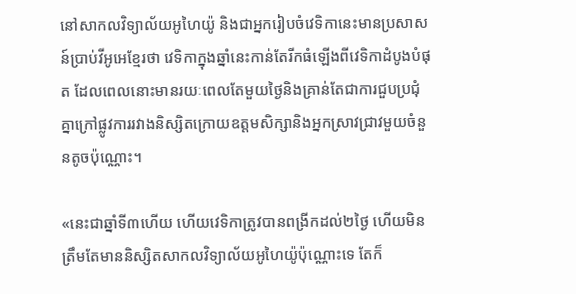នៅសាកលវិទ្យាល័យអូហៃយ៉ូ និងជាអ្នករៀបចំវេទិកានេះមានប្រសាសន៍ប្រាប់វីអូអេខ្មែរថា វេទិកាក្នុងឆ្នាំនេះកាន់តែរីកធំឡើងពីវេទិកាដំបូងបំផុត ដែលពេលនោះមានរយៈពេលតែមួយថ្ងៃនិងគ្រាន់តែជាការជួបប្រជុំគ្នាក្រៅផ្លូវការរវាងនិស្សិតក្រោយឧត្តមសិក្សានិងអ្នកស្រាវជ្រាវមួយចំនួនតូចប៉ុណ្ណោះ។

«នេះជាឆ្នាំទី៣ហើយ ហើយវេទិកាត្រូវបានពង្រីកដល់២ថ្ងៃ ហើយមិនត្រឹមតែមាននិស្សិតសាកលវិទ្យាល័យអូហៃយ៉ូប៉ុណ្ណោះទេ តែក៏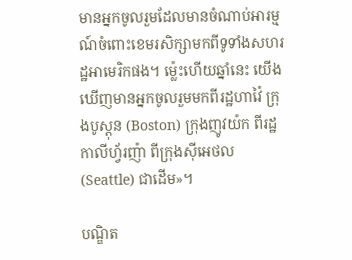មានអ្នកចូលរួមដែលមានចំណាប់អារម្មណ៍ចំពោះខេមរសិក្សាមកពីទូទាំងសហរដ្ឋអាមេរិកផង។ ម៉្លេះហើយឆ្នាំនេះ យើងឃើញមានអ្នកចូលរួមមកពីរដ្ឋហាវ៉ៃ ក្រុងបូស្តុន (Boston) ក្រុងញូវយ៉ក ពីរដ្ឋកាលីហ្វ័រញ៉ា ពីក្រុងស៊ីអេថល (Seattle) ជាដើម»។

បណ្ឌិត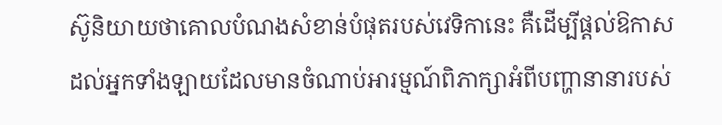ស៊ូនិយាយថាគោលបំណងសំខាន់បំផុតរបស់វេទិកានេះ គឺដើម្បីផ្តល់ឱកាសដល់អ្នកទាំងឡាយដែលមានចំណាប់អារម្មណ៍ពិភាក្សាអំពីបញ្ហានានារបស់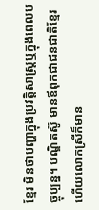ខ្មែរ មិនថាបញ្ហាក្នុងប្រវត្តិសាស្ត្រឬក្នុងពេលបច្ចុប្បន្ន។ បណ្ឌិតស៊ូ មានឪពុកជាជនជាតិខ្មែរ ហើយលោកស្រីក៏មាន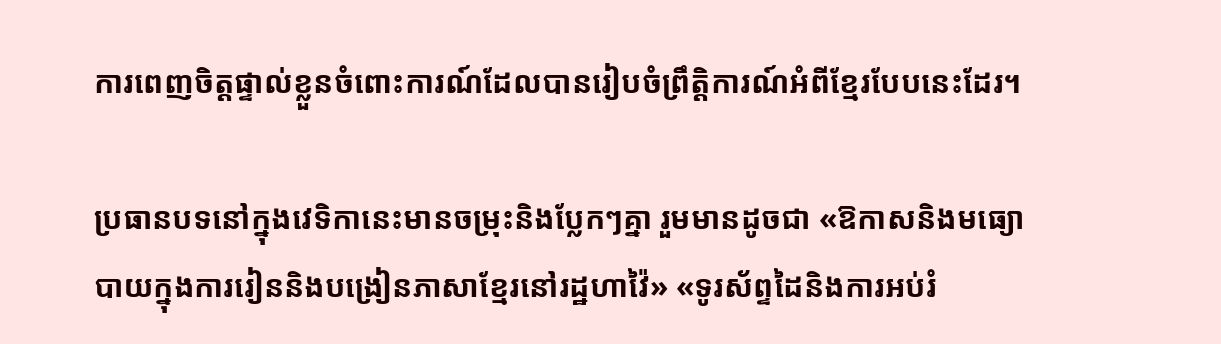ការពេញចិត្តផ្ទាល់ខ្លួនចំពោះការណ៍ដែលបានរៀបចំព្រឹត្តិការណ៍អំពីខ្មែរបែបនេះដែរ។

ប្រធានបទនៅក្នុងវេទិកានេះមានចម្រុះនិងប្លែកៗគ្នា រួមមានដូចជា «ឱកាសនិងមធ្យោបាយក្នុងការរៀននិងបង្រៀនភាសាខ្មែរនៅរដ្ឋហាវ៉ៃ» «ទូរស័ព្ទដៃនិងការអប់រំ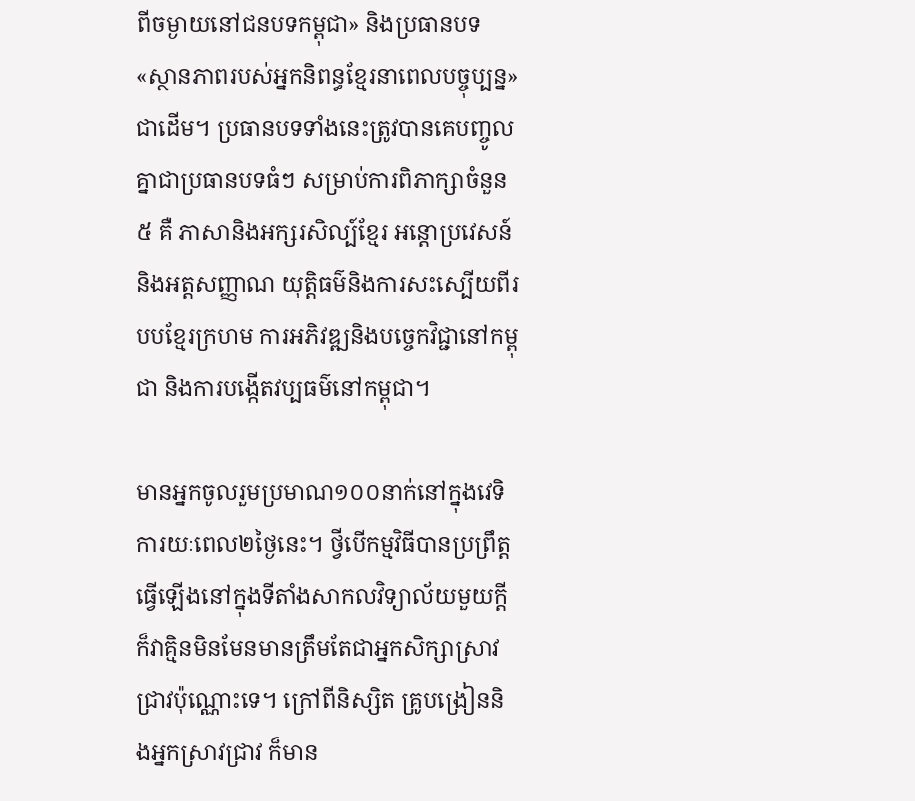ពីចម្ងាយនៅជនបទកម្ពុជា» និងប្រធានបទ «ស្ថានភាពរបស់អ្នកនិពន្ធខ្មែរនាពេលបច្ចុប្បន្ន» ជាដើម។ ប្រធានបទទាំងនេះត្រូវបានគេបញ្ចូលគ្នាជាប្រធានបទធំៗ សម្រាប់ការពិភាក្សាចំនួន៥ គឺ ភាសានិងអក្សរសិល្ប៍ខ្មែរ អន្តោប្រវេសន៍និងអត្តសញ្ញាណ យុត្តិធម៌និងការសះស្បើយពីរបបខ្មែរក្រហម ការអភិវឌ្ឍនិងបច្ចេកវិជ្ជានៅកម្ពុជា និងការបង្កើតវប្បធម៌នៅកម្ពុជា។

មានអ្នកចូលរួមប្រមាណ១០០នាក់នៅក្នុងវេទិការយៈពេល២ថ្ងៃនេះ។ ថ្វីបើកម្មវិធីបានប្រព្រឹត្តធ្វើឡើងនៅក្នុងទីតាំងសាកលវិទ្យាល័យមួយក្តី ក៏វាគ្មិនមិនមែនមានត្រឹមតែជាអ្នកសិក្សាស្រាវជ្រាវប៉ុណ្ណោះទេ។ ក្រៅពីនិស្សិត គ្រូបង្រៀននិងអ្នកស្រាវជ្រាវ ក៏មាន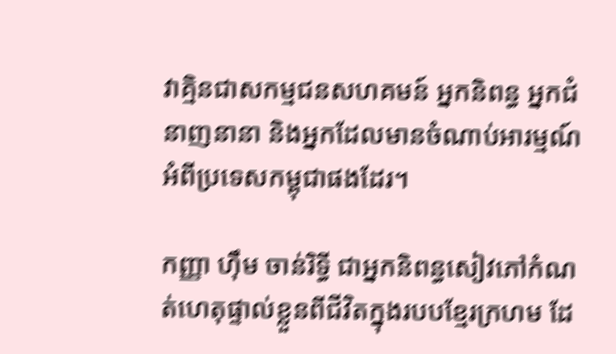វាគ្មិនជាសកម្មជនសហគមន៍ អ្នកនិពន្ធ អ្នកជំនាញនានា និងអ្នកដែលមានចំណាប់អារម្មណ៍អំពីប្រទេសកម្ពុជាផងដែរ។

កញ្ញា ហ៊ឹម ចាន់រិទ្ធី ជាអ្នកនិពន្ធសៀវភៅកំណត់ហេតុផ្ទាល់ខ្លួនពីជីវិតក្នុងរបបខ្មែរក្រហម ដែ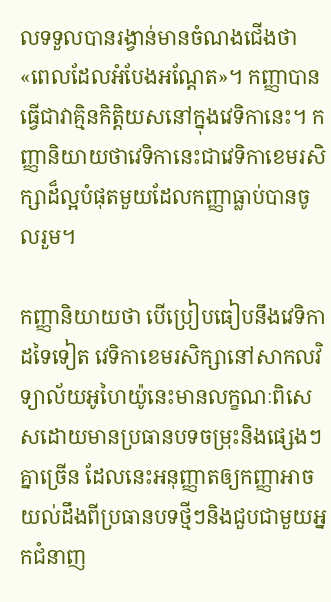លទទួលបានរង្វាន់មានចំណងជើងថា «ពេលដែលអំបែងអណ្តែត»។ កញ្ញាបានធ្វើជាវាគ្មិនកិត្តិយសនៅក្នុងវេទិកានេះ។ កញ្ញានិយាយថាវេទិកានេះជាវេទិកាខេមរសិក្សាដ៏ល្អបំផុតមួយដែលកញ្ញាធ្លាប់បានចូលរួម។

កញ្ញានិយាយថា បើប្រៀបធៀបនឹងវេទិកាដទៃទៀត វេទិកាខេមរសិក្សានៅសាកលវិទ្យាល័យអូហៃយ៉ូនេះមានលក្ខណៈពិសេសដោយមានប្រធានបទចម្រុះនិងផ្សេងៗគ្នាច្រើន ដែលនេះអនុញ្ញាតឲ្យកញ្ញាអាចយល់ដឹងពីប្រធានបទថ្មីៗនិងជួបជាមួយអ្នកជំនាញ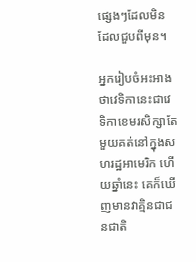ផ្សេងៗដែលមិនដែលជួបពីមុន។

អ្នករៀបចំអះអាងថាវេទិកានេះជាវេទិកាខេមរសិក្សាតែមួយគត់នៅក្នុងសហរដ្ឋអាមេរិក ហើយឆ្នាំនេះ គេក៏ឃើញមានវាគ្មិនជាជនជាតិ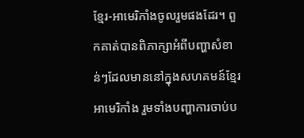ខ្មែរ-អាមេរិកាំងចូលរួមផងដែរ។ ពួកគាត់បានពិភាក្សាអំពីបញ្ហាសំខាន់ៗដែលមាននៅក្នុងសហគមន៍ខ្មែរអាមេរិកាំង រួមទាំងបញ្ហាការចាប់ប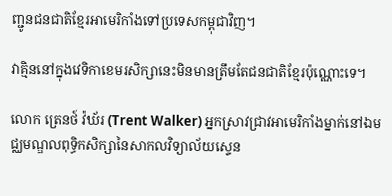ញ្ជូនជនជាតិខ្មែរអាមេរិកាំងទៅប្រទេសកម្ពុជាវិញ។

វាគ្មិននៅក្នុងវេទិកាខេមរសិក្សានេះមិនមានត្រឹមតែជនជាតិខ្មែរប៉ុណ្ណោះទេ។

លោក ត្រេនថ៍ វ៉ឃ័រ (Trent Walker) អ្នកស្រាវជ្រាវអាមេរិកាំងម្នាក់នៅឯមជ្ឈមណ្ឌលពុទ្ធិកសិក្សានៃសាកលវិទ្យាល័យស្ទេន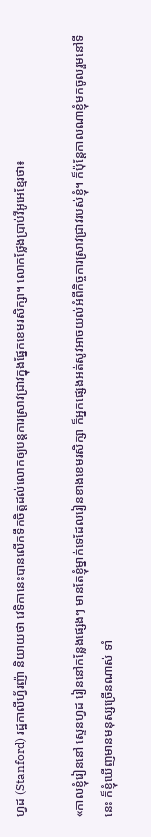ហ្វដ (Stanford) រដ្ឋកាលីហ្វ័រញ៉ា និយាយថា វេទិកានេះបានលើកទឹកចិត្តដល់លោកឲ្យបន្តការស្រាវជ្រាវក្នុងផ្នែកខេមរសិក្សា។ លោកថ្លែងប្រាប់វីអូអេខ្មែរថា៖

«កាលខ្ញុំរៀននៅ ស្ទេនហ្វដ រៀននៅកន្លែងផ្សេងៗ មានតែខ្ញុំម្នាក់ទេដែលរៀនខាងខេមរសិក្សា ក៏អ្នកផ្សេងអត់សូវអាចយល់អំពីកិច្ចការស្រាវជ្រាវរបស់ខ្ញុំ។ ក៏ប៉ុន្តែកាលណាខ្ញុំមកចូលរួមនៅទីនេះ ក៏ខ្ញុំឃើញមានមនុស្សច្រើនណាស់ ទាំ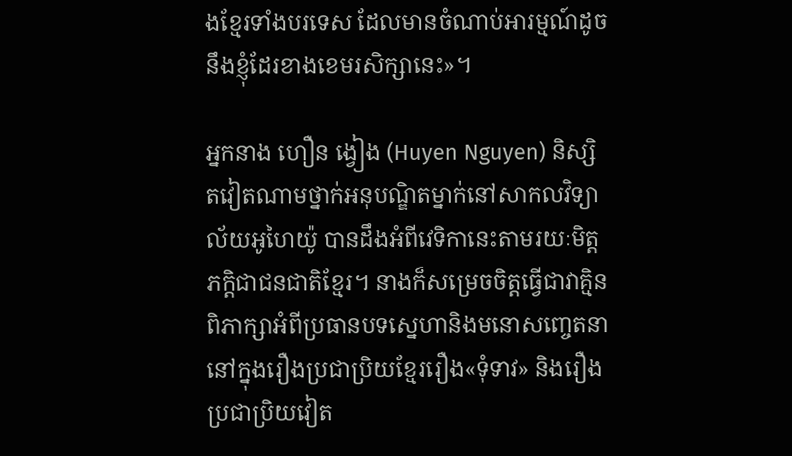ងខ្មែរទាំងបរទេស ដែលមានចំណាប់អារម្មណ៍ដូចនឹងខ្ញុំដែរខាងខេមរសិក្សានេះ»។

អ្នកនាង ហឿន ង្វៀង (Huyen Nguyen) និស្សិតវៀតណាមថ្នាក់អនុបណ្ឌិតម្នាក់នៅសាកលវិទ្យាល័យអូហៃយ៉ូ បានដឹងអំពីវេទិកានេះតាមរយៈមិត្តភក្តិជាជនជាតិខ្មែរ។ នាងក៏សម្រេចចិត្តធ្វើជាវាគ្មិនពិភាក្សាអំពីប្រធានបទស្នេហានិងមនោសញ្ចេតនានៅក្នុងរឿងប្រជាប្រិយខ្មែររឿង«ទុំទាវ» និងរឿងប្រជាប្រិយវៀត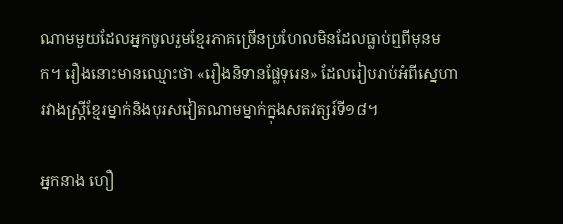ណាមមួយដែលអ្នកចូលរួមខ្មែរភាគច្រើនប្រហែលមិនដែលធ្លាប់ឮពីមុនមក។ រឿងនោះមានឈ្មោះថា «រឿងនិទានផ្លែទុរេន» ដែលរៀបរាប់អំពីស្នេហារវាងស្រ្តីខ្មែរម្នាក់និងបុរសវៀតណាមម្នាក់ក្នុងសតវត្សរ៍ទី១៨។

អ្នកនាង ហឿ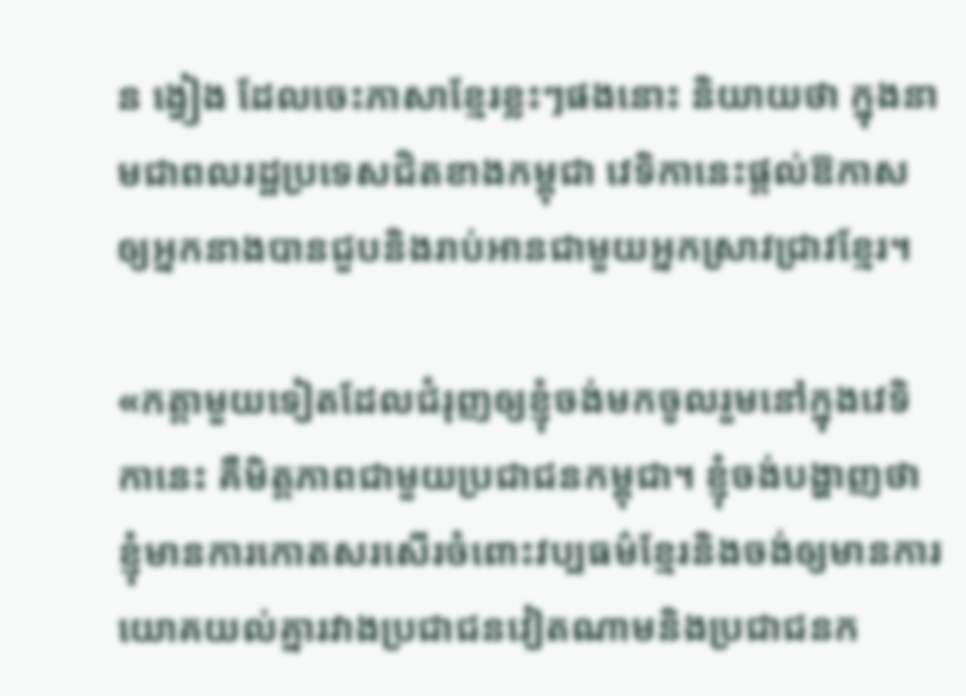ន ង្វៀង ដែលចេះភាសាខ្មែរខ្លះៗផងនោះ និយាយថា ក្នុងនាមជាពលរដ្ឋប្រទេសជិតខាងកម្ពុជា វេទិកានេះផ្តល់ឱកាសឲ្យអ្នកនាងបានជួបនិងរាប់អានជាមួយអ្នកស្រាវជ្រាវខ្មែរ។

«កត្តាមួយទៀតដែលជំរុញឲ្យខ្ញុំចង់មកចូលរួមនៅក្នុងវេទិកានេះ គឺមិត្តភាពជាមួយប្រជាជនកម្ពុជា។ ខ្ញុំចង់បង្ហាញថាខ្ញុំមានការកោតសរសើរចំពោះវប្បធម៌ខ្មែរនិងចង់ឲ្យមានការយោគយល់គ្នារវាងប្រជាជនវៀតណាមនិងប្រជាជនក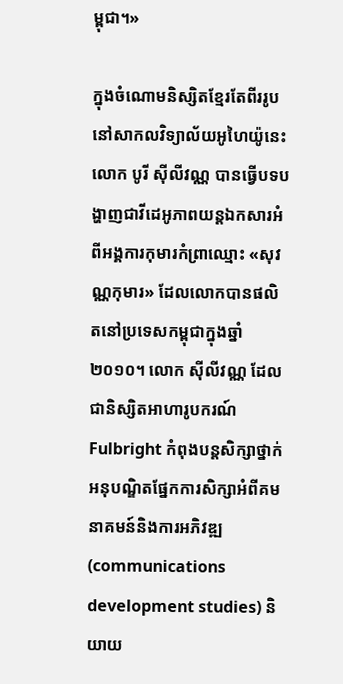ម្ពុជា។»

ក្នុងចំណោមនិស្សិតខ្មែរតែពីររូបនៅសាកលវិទ្យាល័យអូហៃយ៉ូនេះ លោក បូរី ស៊ីលីវណ្ណ បានធ្វើបទបង្ហាញជាវីដេអូភាពយន្តឯកសារអំពីអង្គការកុមារកំព្រាឈ្មោះ «សុវណ្ណកុមារ» ដែលលោកបានផលិតនៅប្រទេសកម្ពុជាក្នុងឆ្នាំ២០១០។ លោក ស៊ីលីវណ្ណ ដែលជានិស្សិតអាហារូបករណ៍ Fulbright កំពុងបន្តសិក្សាថ្នាក់អនុបណ្ឌិតផ្នែកការសិក្សាអំពីគមនាគមន៍និងការអភិវឌ្ឍ (communications development studies) និយាយ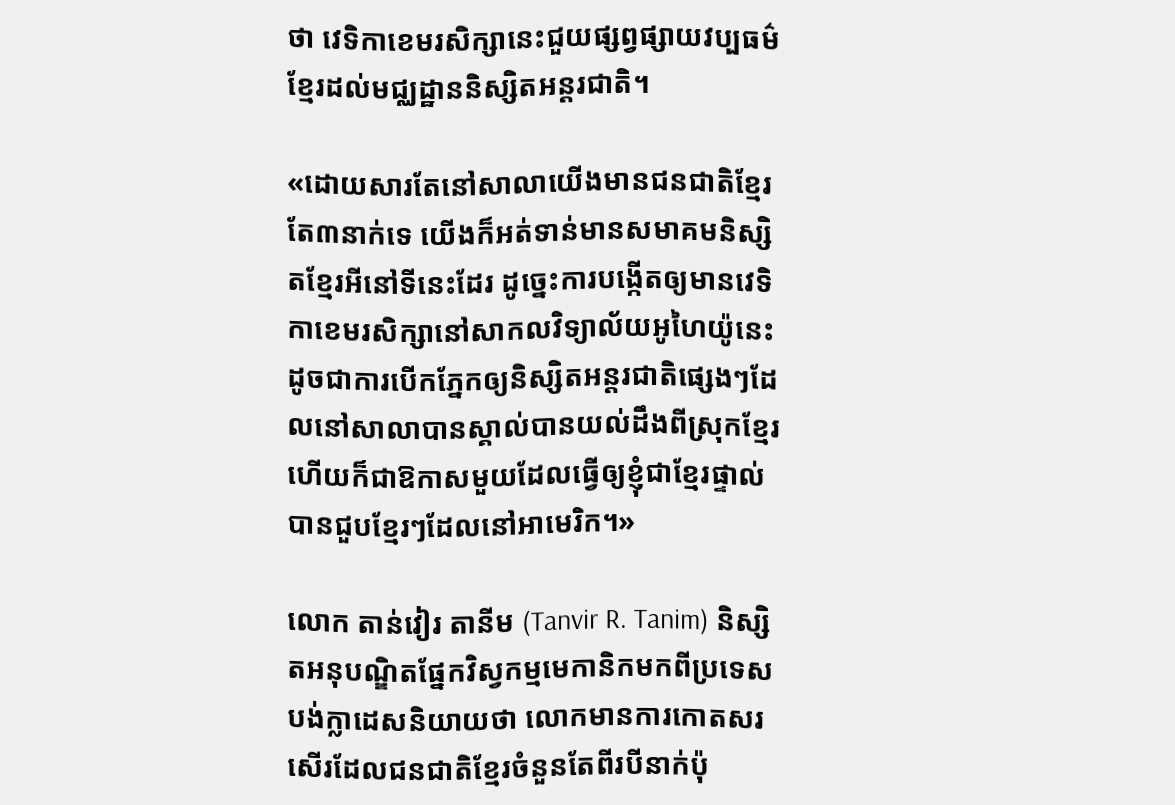ថា វេទិកាខេមរសិក្សានេះជួយផ្សព្វផ្សាយវប្បធម៌ខ្មែរដល់មជ្ឈដ្ឋាននិស្សិតអន្តរជាតិ។

«ដោយសារតែនៅសាលាយើងមានជនជាតិខ្មែរតែ៣នាក់ទេ យើងក៏អត់ទាន់មានសមាគមនិស្សិតខ្មែរអីនៅទីនេះដែរ ដូច្នេះការបង្កើតឲ្យមានវេទិកាខេមរសិក្សានៅសាកលវិទ្យាល័យអូហៃយ៉ូនេះដូចជាការបើកភ្នែកឲ្យនិស្សិតអន្តរជាតិផ្សេងៗដែលនៅសាលាបានស្គាល់បានយល់ដឹងពីស្រុកខ្មែរ ហើយក៏ជាឱកាសមួយដែលធ្វើឲ្យខ្ញុំជាខ្មែរផ្ទាល់បានជួបខ្មែរៗដែលនៅអាមេរិក។»

លោក តាន់វៀរ តានីម (Tanvir R. Tanim) និស្សិតអនុបណ្ឌិតផ្នែកវិស្វកម្មមេកានិកមកពីប្រទេសបង់ក្លាដេសនិយាយថា លោកមានការកោតសរសើរដែលជនជាតិខ្មែរចំនួនតែពីរបីនាក់ប៉ុ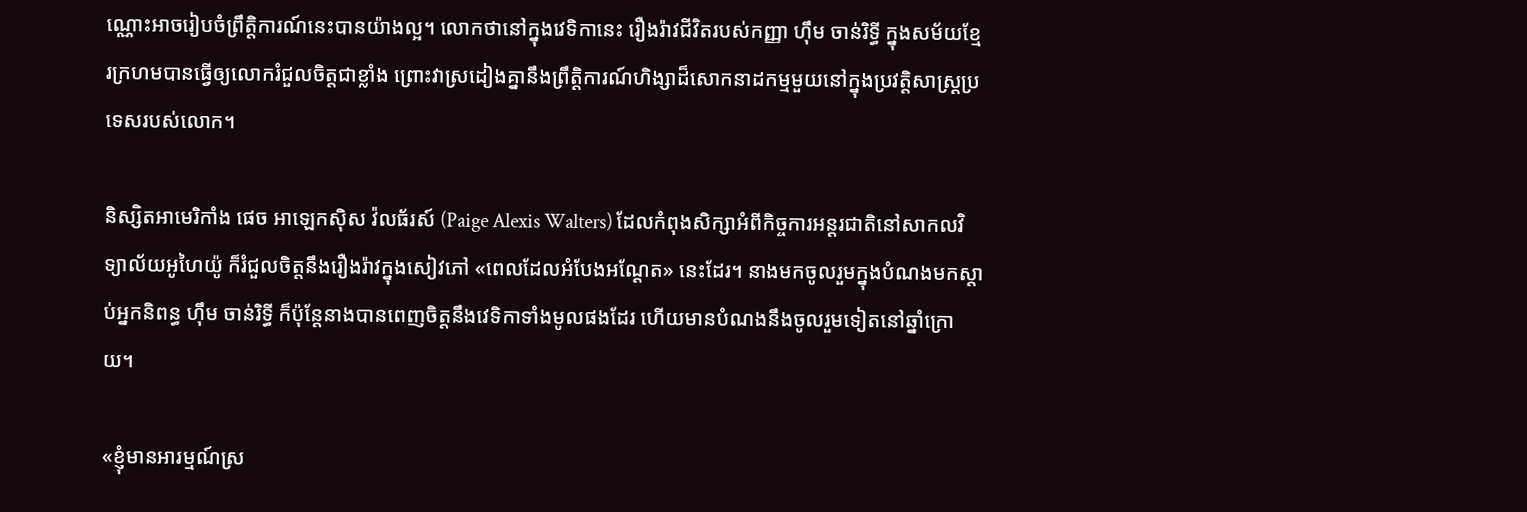ណ្ណោះអាចរៀបចំព្រឹត្តិការណ៍នេះបានយ៉ាងល្អ។ លោកថានៅក្នុងវេទិកានេះ រឿងរ៉ាវជីវិតរបស់កញ្ញា ហ៊ឹម ចាន់រិទ្ធី ក្នុងសម័យខ្មែរក្រហមបានធ្វើឲ្យលោករំជួលចិត្តជាខ្លាំង ព្រោះវាស្រដៀងគ្នានឹងព្រឹត្តិការណ៍ហិង្សាដ៏សោកនាដកម្មមួយនៅក្នុងប្រវត្តិសាស្ត្រប្រទេសរបស់លោក។

និស្សិតអាមេរិកាំង ផេច អាឡេកស៊ិស វ៉លធ័រស៍ (Paige Alexis Walters) ដែលកំពុងសិក្សាអំពីកិច្ចការអន្តរជាតិនៅសាកលវិទ្យាល័យអូហៃយ៉ូ ក៏រំជួលចិត្តនឹងរឿងរ៉ាវក្នុងសៀវភៅ «ពេលដែលអំបែងអណ្តែត» នេះដែរ។ នាងមកចូលរួមក្នុងបំណងមកស្តាប់អ្នកនិពន្ធ ហ៊ឹម ចាន់រិទ្ធី ក៏ប៉ុន្តែនាងបានពេញចិត្តនឹងវេទិកាទាំងមូលផងដែរ ហើយមានបំណងនឹងចូលរួមទៀតនៅឆ្នាំក្រោយ។

«ខ្ញុំមានអារម្មណ៍ស្រ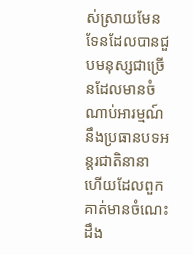ស់ស្រាយមែនទែនដែលបានជួបមនុស្សជាច្រើនដែលមានចំណាប់អារម្មណ៍នឹងប្រធានបទអន្តរជាតិនានា ហើយដែលពួកគាត់មានចំណេះដឹង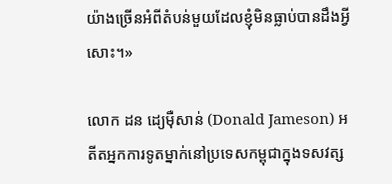យ៉ាងច្រើនអំពីតំបន់មួយដែលខ្ញុំមិនធ្លាប់បានដឹងអ្វីសោះ។»

លោក ដន ដ្យេម៉ឺសាន់ (Donald Jameson) អតីតអ្នកការទូតម្នាក់នៅប្រទេសកម្ពុជាក្នុងទសវត្ស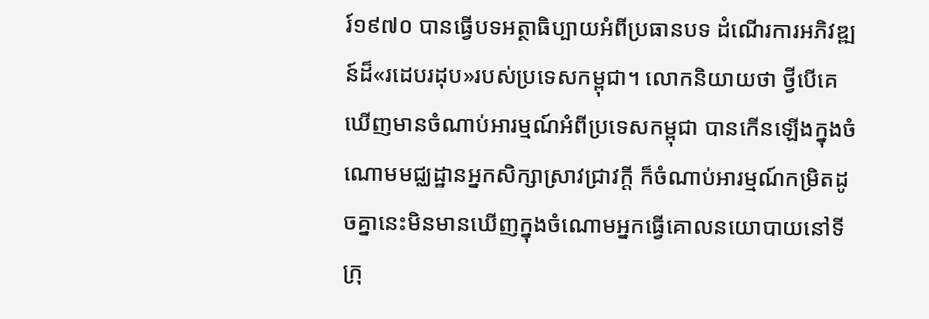រ៍១៩៧០ បានធ្វើបទអត្ថាធិប្បាយអំពីប្រធានបទ ដំណើរការអភិវឌ្ឍន៍ដ៏«រដេបរដុប»របស់ប្រទេសកម្ពុជា។ លោកនិយាយថា ថ្វីបើគេឃើញមានចំណាប់អារម្មណ៍អំពីប្រទេសកម្ពុជា បានកើនឡើងក្នុងចំណោមមជ្ឈដ្ឋានអ្នកសិក្សាស្រាវជ្រាវក្តី ក៏ចំណាប់អារម្មណ៍កម្រិតដូចគ្នានេះមិនមានឃើញក្នុងចំណោមអ្នកធ្វើគោលនយោបាយនៅទីក្រុ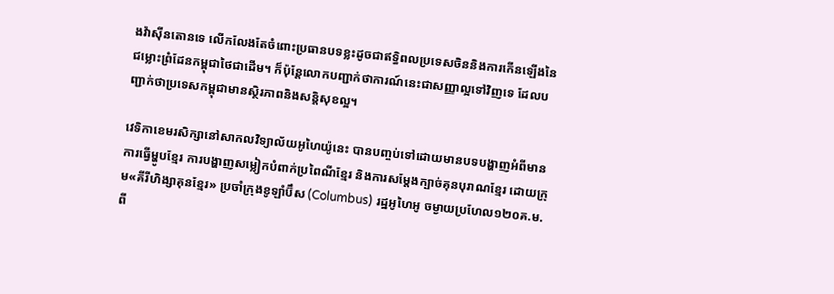ងវ៉ាស៊ីនតោនទេ លើកលែងតែចំពោះប្រធានបទខ្លះដូចជាឥទ្ធិពលប្រទេសចិននិងការកើនឡើងនៃជម្លោះព្រំដែនកម្ពុជាថៃជាដើម។ ក៏ប៉ុន្តែលោកបញ្ជាក់ថាការណ៍នេះជាសញ្ញាល្អទៅវិញទេ ដែលបញ្ជាក់ថាប្រទេសកម្ពុជាមានស្ថិរភាពនិងសន្តិសុខល្អ។

វេទិកាខេមរសិក្សានៅសាកលវិទ្យាល័យអូហៃយ៉ូនេះ បានបញ្ចប់ទៅដោយមានបទបង្ហាញអំពីមានការធ្វើម្ហូបខ្មែរ ការបង្ហាញសម្លៀកបំពាក់ប្រពៃណីខ្មែរ និងការសម្តែងក្បាច់គុនបុរាណខ្មែរ ដោយក្រុម«គីរីហិង្សាគុនខ្មែរ» ប្រចាំក្រុងខូឡាំប៊ឹស (Columbus) រដ្ឋអូហៃអូ ចម្ងាយប្រហែល១២០គ.ម.ពី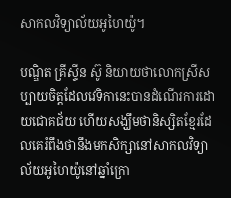សាកលវិទ្យាល័យអូហៃយ៉ូ។

បណ្ឌិត គ្រីស្ទីន ស៊ូ និយាយថាលោកស្រីសប្បាយចិត្តដែលវេទិកានេះបានដំណើរការដោយជោគជ័យ ហើយសង្ឃឹមថានិស្សិតខ្មែរដែលគេរំពឹងថានឹងមកសិក្សានៅសាកលវិទ្យាល័យអូហៃយ៉ូនៅឆ្នាំក្រោ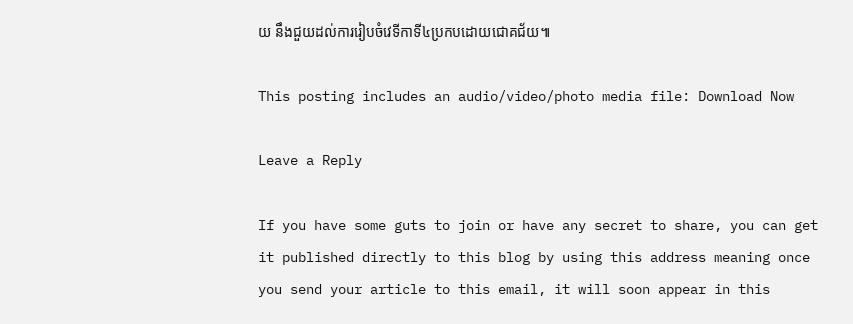យ នឹងជួយដល់ការរៀបចំវេទីកាទី៤ប្រកបដោយជោគជ័យ៕

This posting includes an audio/video/photo media file: Download Now

Leave a Reply

If you have some guts to join or have any secret to share, you can get it published directly to this blog by using this address meaning once you send your article to this email, it will soon appear in this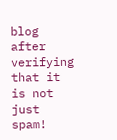blog after verifying that it is not just spam!